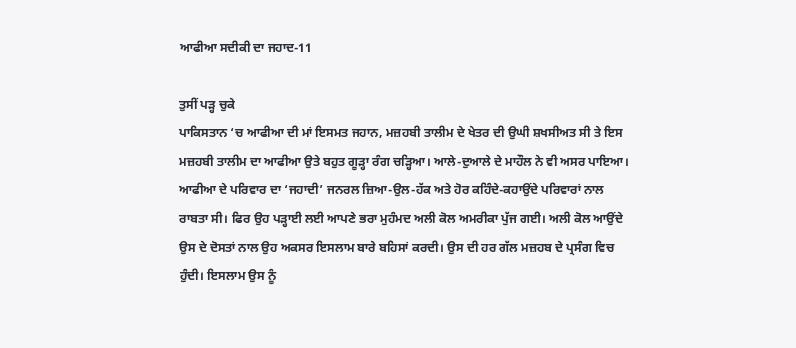ਆਫੀਆ ਸਦੀਕੀ ਦਾ ਜਹਾਦ-11

ਤੁਸੀਂ ਪੜ੍ਹ ਚੁਕੇ
ਪਾਕਿਸਤਾਨ ‘ਚ ਆਫੀਆ ਦੀ ਮਾਂ ਇਸਮਤ ਜਹਾਨ, ਮਜ਼ਹਬੀ ਤਾਲੀਮ ਦੇ ਖੇਤਰ ਦੀ ਉਘੀ ਸ਼ਖਸੀਅਤ ਸੀ ਤੇ ਇਸ ਮਜ਼ਹਬੀ ਤਾਲੀਮ ਦਾ ਆਫੀਆ ਉਤੇ ਬਹੁਤ ਗੂੜ੍ਹਾ ਰੰਗ ਚੜ੍ਹਿਆ। ਆਲੇ-ਦੁਆਲੇ ਦੇ ਮਾਹੌਲ ਨੇ ਵੀ ਅਸਰ ਪਾਇਆ। ਆਫੀਆ ਦੇ ਪਰਿਵਾਰ ਦਾ ‘ਜਹਾਦੀ’ ਜਨਰਲ ਜ਼ਿਆ-ਉਲ-ਹੱਕ ਅਤੇ ਹੋਰ ਕਹਿੰਦੇ-ਕਹਾਉਂਦੇ ਪਰਿਵਾਰਾਂ ਨਾਲ ਰਾਬਤਾ ਸੀ। ਫਿਰ ਉਹ ਪੜ੍ਹਾਈ ਲਈ ਆਪਣੇ ਭਰਾ ਮੁਹੰਮਦ ਅਲੀ ਕੋਲ ਅਮਰੀਕਾ ਪੁੱਜ ਗਈ। ਅਲੀ ਕੋਲ ਆਉਂਦੇ ਉਸ ਦੇ ਦੋਸਤਾਂ ਨਾਲ ਉਹ ਅਕਸਰ ਇਸਲਾਮ ਬਾਰੇ ਬਹਿਸਾਂ ਕਰਦੀ। ਉਸ ਦੀ ਹਰ ਗੱਲ ਮਜ਼ਹਬ ਦੇ ਪ੍ਰਸੰਗ ਵਿਚ ਹੁੰਦੀ। ਇਸਲਾਮ ਉਸ ਨੂੰ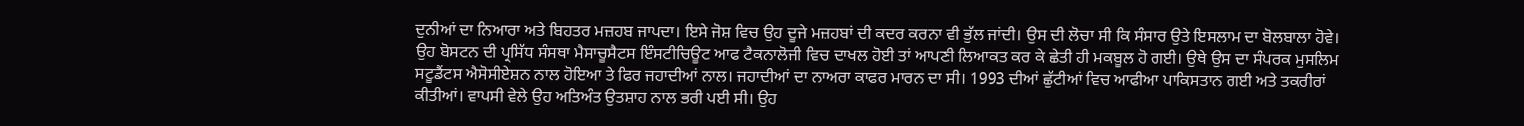ਦੁਨੀਆਂ ਦਾ ਨਿਆਰਾ ਅਤੇ ਬਿਹਤਰ ਮਜ਼ਹਬ ਜਾਪਦਾ। ਇਸੇ ਜੋਸ਼ ਵਿਚ ਉਹ ਦੂਜੇ ਮਜ਼ਹਬਾਂ ਦੀ ਕਦਰ ਕਰਨਾ ਵੀ ਭੁੱਲ ਜਾਂਦੀ। ਉਸ ਦੀ ਲੋਚਾ ਸੀ ਕਿ ਸੰਸਾਰ ਉਤੇ ਇਸਲਾਮ ਦਾ ਬੋਲਬਾਲਾ ਹੋਵੇ। ਉਹ ਬੋਸਟਨ ਦੀ ਪ੍ਰਸਿੱਧ ਸੰਸਥਾ ਮੈਸਾਚੂਸੈਟਸ ਇੰਸਟੀਚਿਊਟ ਆਫ ਟੈਕਨਾਲੋਜੀ ਵਿਚ ਦਾਖਲ ਹੋਈ ਤਾਂ ਆਪਣੀ ਲਿਆਕਤ ਕਰ ਕੇ ਛੇਤੀ ਹੀ ਮਕਬੂਲ ਹੋ ਗਈ। ਉਥੇ ਉਸ ਦਾ ਸੰਪਰਕ ਮੁਸਲਿਮ ਸਟੂਡੈਂਟਸ ਐਸੋਸੀਏਸ਼ਨ ਨਾਲ ਹੋਇਆ ਤੇ ਫਿਰ ਜਹਾਦੀਆਂ ਨਾਲ। ਜਹਾਦੀਆਂ ਦਾ ਨਾਅਰਾ ਕਾਫਰ ਮਾਰਨ ਦਾ ਸੀ। 1993 ਦੀਆਂ ਛੁੱਟੀਆਂ ਵਿਚ ਆਫੀਆ ਪਾਕਿਸਤਾਨ ਗਈ ਅਤੇ ਤਕਰੀਰਾਂ ਕੀਤੀਆਂ। ਵਾਪਸੀ ਵੇਲੇ ਉਹ ਅਤਿਅੰਤ ਉਤਸ਼ਾਹ ਨਾਲ ਭਰੀ ਪਈ ਸੀ। ਉਹ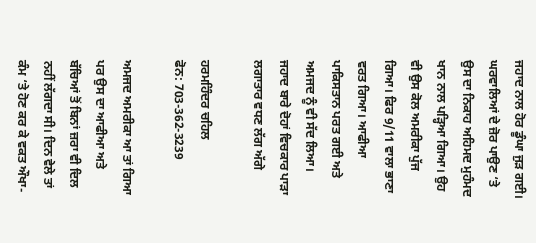ਜਹਾਦ ਨਾਲ ਹੋਰ ਡੂੰਘਾ ਜੁੜ ਗਈ। ਘਰਵਾਲਿਆਂ ਦੇ ਜ਼ੋਰ ਪਾਉਣ ‘ਤੇ ਉਸ ਦਾ ਨਿਕਾਹ ਅਹਿਮਦ ਮੁਹੰਮਦ ਖਾਨ ਨਾਲ ਪੜ੍ਹਿਆ ਗਿਆ। ਉਹ ਵੀ ਉਸ ਕੋਲ ਅਮਰੀਕਾ ਪੁੱਜ ਗਿਆ। ਫਿਰ 9/11 ਵਾਲਾ ਭਾਣਾ ਵਰਤ ਗਿਆ। ਆਫੀਆ ਪਾਕਿਸਤਾਨ ਪਰਤ ਗਈ ਅਤੇ ਅਮਜਦ ਨੂੰ ਵੀ ਸੱਦ ਲਿਆ। ਜਹਾਦ ਬਾਰੇ ਦੋਹਾਂ ਵਿਚਕਾਰ ਪਾੜਾ ਲਗਾਤਾਰ ਵਧਣ ਲੱਗ ਅੱਗੇ

ਹਰਮਹਿੰਦਰ ਚਹਿਲ
ਫੋਨ: 703-362-3239

ਅਮਜਦ ਅਮਰੀਕਾ ਆ ਤਾਂ ਗਿਆ ਪਰ ਉਸ ਦਾ ਆਫੀਆ ਅਤੇ ਬੱਚਿਆਂ ਤੋਂ ਬਿਨਾਂ ਜ਼ਰਾ ਵੀ ਦਿਲ ਨਹੀਂ ਲੱਗਦਾ ਸੀ। ਦਿਨ ਵੇਲੇ ਤਾਂ ਕੰਮ ‘ਤੇ ਹੋਣ ਕਰ ਕੇ ਵਕਤ ਔਖਾ-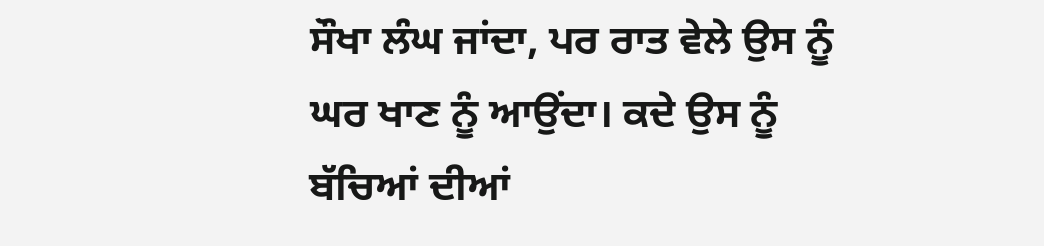ਸੌਖਾ ਲੰਘ ਜਾਂਦਾ, ਪਰ ਰਾਤ ਵੇਲੇ ਉਸ ਨੂੰ ਘਰ ਖਾਣ ਨੂੰ ਆਉਂਦਾ। ਕਦੇ ਉਸ ਨੂੰ ਬੱਚਿਆਂ ਦੀਆਂ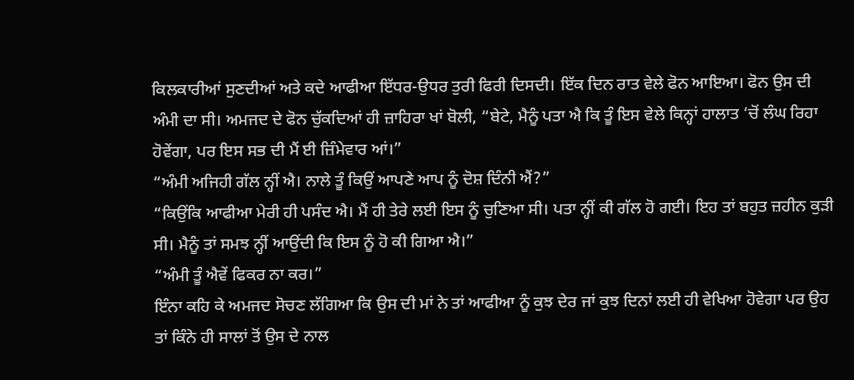ਕਿਲਕਾਰੀਆਂ ਸੁਣਦੀਆਂ ਅਤੇ ਕਦੇ ਆਫੀਆ ਇੱਧਰ-ਉਧਰ ਤੁਰੀ ਫਿਰੀ ਦਿਸਦੀ। ਇੱਕ ਦਿਨ ਰਾਤ ਵੇਲੇ ਫੋਨ ਆਇਆ। ਫੋਨ ਉਸ ਦੀ ਅੰਮੀ ਦਾ ਸੀ। ਅਮਜਦ ਦੇ ਫੋਨ ਚੁੱਕਦਿਆਂ ਹੀ ਜ਼ਾਹਿਰਾ ਖਾਂ ਬੋਲੀ, “ਬੇਟੇ, ਮੈਨੂੰ ਪਤਾ ਐ ਕਿ ਤੂੰ ਇਸ ਵੇਲੇ ਕਿਨ੍ਹਾਂ ਹਾਲਾਤ ‘ਚੋਂ ਲੰਘ ਰਿਹਾ ਹੋਵੇਂਗਾ, ਪਰ ਇਸ ਸਭ ਦੀ ਮੈਂ ਈ ਜ਼ਿੰਮੇਵਾਰ ਆਂ।”
“ਅੰਮੀ ਅਜਿਹੀ ਗੱਲ ਨ੍ਹੀਂ ਐ। ਨਾਲੇ ਤੂੰ ਕਿਉਂ ਆਪਣੇ ਆਪ ਨੂੰ ਦੋਸ਼ ਦਿੰਨੀ ਐਂ?”
“ਕਿਉਂਕਿ ਆਫੀਆ ਮੇਰੀ ਹੀ ਪਸੰਦ ਐ। ਮੈਂ ਹੀ ਤੇਰੇ ਲਈ ਇਸ ਨੂੰ ਚੁਣਿਆ ਸੀ। ਪਤਾ ਨ੍ਹੀਂ ਕੀ ਗੱਲ ਹੋ ਗਈ। ਇਹ ਤਾਂ ਬਹੁਤ ਜ਼ਹੀਨ ਕੁੜੀ ਸੀ। ਮੈਨੂੰ ਤਾਂ ਸਮਝ ਨ੍ਹੀਂ ਆਉਂਦੀ ਕਿ ਇਸ ਨੂੰ ਹੋ ਕੀ ਗਿਆ ਐ।”
“ਅੰਮੀ ਤੂੰ ਐਵੇਂ ਫਿਕਰ ਨਾ ਕਰ।”
ਇੰਨਾ ਕਹਿ ਕੇ ਅਮਜਦ ਸੋਚਣ ਲੱਗਿਆ ਕਿ ਉਸ ਦੀ ਮਾਂ ਨੇ ਤਾਂ ਆਫੀਆ ਨੂੰ ਕੁਝ ਦੇਰ ਜਾਂ ਕੁਝ ਦਿਨਾਂ ਲਈ ਹੀ ਵੇਖਿਆ ਹੋਵੇਗਾ ਪਰ ਉਹ ਤਾਂ ਕਿੰਨੇ ਹੀ ਸਾਲਾਂ ਤੋਂ ਉਸ ਦੇ ਨਾਲ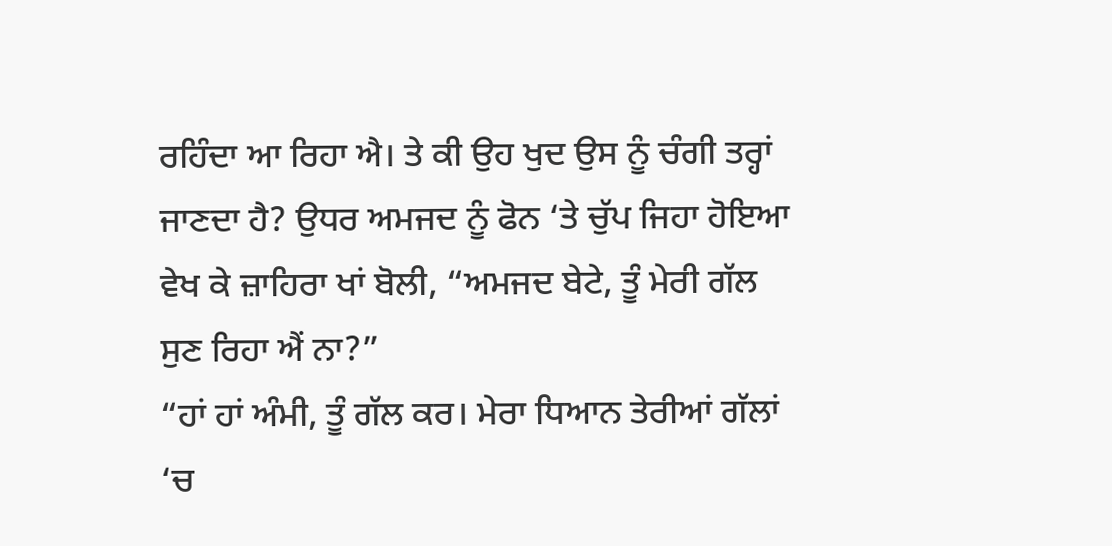ਰਹਿੰਦਾ ਆ ਰਿਹਾ ਐ। ਤੇ ਕੀ ਉਹ ਖੁਦ ਉਸ ਨੂੰ ਚੰਗੀ ਤਰ੍ਹਾਂ ਜਾਣਦਾ ਹੈ? ਉਧਰ ਅਮਜਦ ਨੂੰ ਫੋਨ ‘ਤੇ ਚੁੱਪ ਜਿਹਾ ਹੋਇਆ ਵੇਖ ਕੇ ਜ਼ਾਹਿਰਾ ਖਾਂ ਬੋਲੀ, “ਅਮਜਦ ਬੇਟੇ, ਤੂੰ ਮੇਰੀ ਗੱਲ ਸੁਣ ਰਿਹਾ ਐਂ ਨਾ?”
“ਹਾਂ ਹਾਂ ਅੰਮੀ, ਤੂੰ ਗੱਲ ਕਰ। ਮੇਰਾ ਧਿਆਨ ਤੇਰੀਆਂ ਗੱਲਾਂ ‘ਚ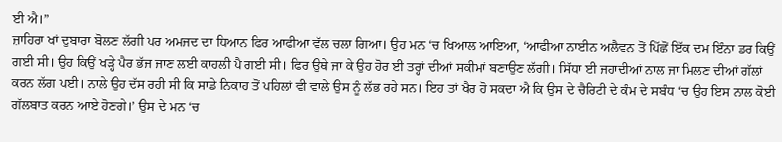ਈ ਐ।”
ਜ਼ਾਹਿਰਾ ਖਾਂ ਦੁਬਾਰਾ ਬੋਲਣ ਲੱਗੀ ਪਰ ਅਮਜਦ ਦਾ ਧਿਆਨ ਫਿਰ ਆਫੀਆ ਵੱਲ ਚਲਾ ਗਿਆ। ਉਹ ਮਨ ‘ਚ ਖਿਆਲ ਆਇਆ, ‘ਆਫੀਆ ਨਾਈਨ ਅਲੈਵਨ ਤੋਂ ਪਿੱਛੋਂ ਇੱਕ ਦਮ ਇੰਨਾ ਡਰ ਕਿਉਂ ਗਈ ਸੀ। ਉਹ ਕਿਉਂ ਖੜ੍ਹੇ ਪੈਰ ਭੱਜ ਜਾਣ ਲਈ ਕਾਹਲੀ ਪੈ ਗਈ ਸੀ। ਫਿਰ ਉਥੇ ਜਾ ਕੇ ਉਹ ਹੋਰ ਈ ਤਰ੍ਹਾਂ ਦੀਆਂ ਸਕੀਮਾਂ ਬਣਾਉਣ ਲੱਗੀ। ਸਿੱਧਾ ਈ ਜਹਾਦੀਆਂ ਨਾਲ ਜਾ ਮਿਲਣ ਦੀਆਂ ਗੱਲਾਂ ਕਰਨ ਲੱਗ ਪਈ। ਨਾਲੇ ਉਹ ਦੱਸ ਰਹੀ ਸੀ ਕਿ ਸਾਡੇ ਨਿਕਾਹ ਤੋਂ ਪਹਿਲਾਂ ਵੀ ਵਾਲੇ ਉਸ ਨੂੰ ਲੱਭ ਰਹੇ ਸਨ। ਇਹ ਤਾਂ ਖੈਰ ਹੋ ਸਕਦਾ ਐ ਕਿ ਉਸ ਦੇ ਚੈਰਿਟੀ ਦੇ ਕੰਮ ਦੇ ਸਬੰਧ ‘ਚ ਉਹ ਇਸ ਨਾਲ ਕੋਈ ਗੱਲਬਾਤ ਕਰਨ ਆਏ ਹੋਣਗੇ।’ ਉਸ ਦੇ ਮਨ ‘ਚ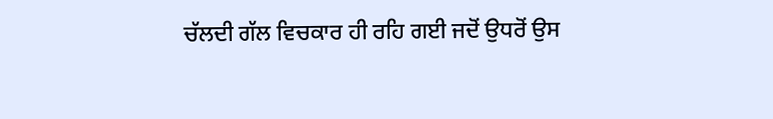ਚੱਲਦੀ ਗੱਲ ਵਿਚਕਾਰ ਹੀ ਰਹਿ ਗਈ ਜਦੋਂ ਉਧਰੋਂ ਉਸ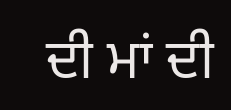ਦੀ ਮਾਂ ਦੀ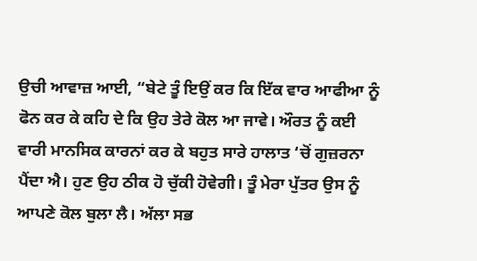ਉਚੀ ਆਵਾਜ਼ ਆਈ, “ਬੇਟੇ ਤੂੰ ਇਉਂ ਕਰ ਕਿ ਇੱਕ ਵਾਰ ਆਫੀਆ ਨੂੰ ਫੋਨ ਕਰ ਕੇ ਕਹਿ ਦੇ ਕਿ ਉਹ ਤੇਰੇ ਕੋਲ ਆ ਜਾਵੇ। ਔਰਤ ਨੂੰ ਕਈ ਵਾਰੀ ਮਾਨਸਿਕ ਕਾਰਨਾਂ ਕਰ ਕੇ ਬਹੁਤ ਸਾਰੇ ਹਾਲਾਤ ‘ਚੋਂ ਗੁਜ਼ਰਨਾ ਪੈਂਦਾ ਐ। ਹੁਣ ਉਹ ਠੀਕ ਹੋ ਚੁੱਕੀ ਹੋਵੇਗੀ। ਤੂੰ ਮੇਰਾ ਪੁੱਤਰ ਉਸ ਨੂੰ ਆਪਣੇ ਕੋਲ ਬੁਲਾ ਲੈ। ਅੱਲਾ ਸਭ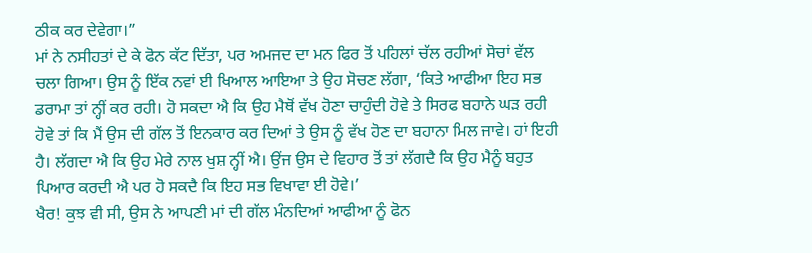ਠੀਕ ਕਰ ਦੇਵੇਗਾ।”
ਮਾਂ ਨੇ ਨਸੀਹਤਾਂ ਦੇ ਕੇ ਫੋਨ ਕੱਟ ਦਿੱਤਾ, ਪਰ ਅਮਜਦ ਦਾ ਮਨ ਫਿਰ ਤੋਂ ਪਹਿਲਾਂ ਚੱਲ ਰਹੀਆਂ ਸੋਚਾਂ ਵੱਲ ਚਲਾ ਗਿਆ। ਉਸ ਨੂੰ ਇੱਕ ਨਵਾਂ ਈ ਖਿਆਲ ਆਇਆ ਤੇ ਉਹ ਸੋਚਣ ਲੱਗਾ, ‘ਕਿਤੇ ਆਫੀਆ ਇਹ ਸਭ ਡਰਾਮਾ ਤਾਂ ਨ੍ਹੀਂ ਕਰ ਰਹੀ। ਹੋ ਸਕਦਾ ਐ ਕਿ ਉਹ ਮੈਥੋਂ ਵੱਖ ਹੋਣਾ ਚਾਹੁੰਦੀ ਹੋਵੇ ਤੇ ਸਿਰਫ ਬਹਾਨੇ ਘੜ ਰਹੀ ਹੋਵੇ ਤਾਂ ਕਿ ਮੈਂ ਉਸ ਦੀ ਗੱਲ ਤੋਂ ਇਨਕਾਰ ਕਰ ਦਿਆਂ ਤੇ ਉਸ ਨੂੰ ਵੱਖ ਹੋਣ ਦਾ ਬਹਾਨਾ ਮਿਲ ਜਾਵੇ। ਹਾਂ ਇਹੀ ਹੈ। ਲੱਗਦਾ ਐ ਕਿ ਉਹ ਮੇਰੇ ਨਾਲ ਖੁਸ਼ ਨ੍ਹੀਂ ਐ। ਉਂਜ ਉਸ ਦੇ ਵਿਹਾਰ ਤੋਂ ਤਾਂ ਲੱਗਦੈ ਕਿ ਉਹ ਮੈਨੂੰ ਬਹੁਤ ਪਿਆਰ ਕਰਦੀ ਐ ਪਰ ਹੋ ਸਕਦੈ ਕਿ ਇਹ ਸਭ ਵਿਖਾਵਾ ਈ ਹੋਵੇ।’
ਖੈਰ! ਕੁਝ ਵੀ ਸੀ, ਉਸ ਨੇ ਆਪਣੀ ਮਾਂ ਦੀ ਗੱਲ ਮੰਨਦਿਆਂ ਆਫੀਆ ਨੂੰ ਫੋਨ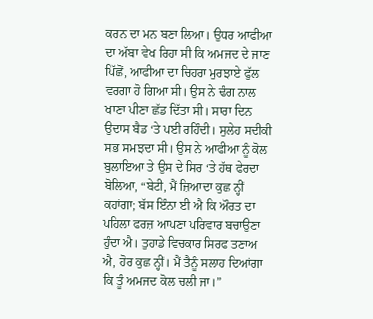ਕਰਨ ਦਾ ਮਨ ਬਣਾ ਲਿਆ। ਉਧਰ ਆਫੀਆ ਦਾ ਅੱਬਾ ਵੇਖ ਰਿਹਾ ਸੀ ਕਿ ਅਮਜਦ ਦੇ ਜਾਣ ਪਿੱਛੋਂ, ਆਫੀਆ ਦਾ ਚਿਹਰਾ ਮੁਰਝਾਏ ਫੁੱਲ ਵਰਗਾ ਹੋ ਗਿਆ ਸੀ। ਉਸ ਨੇ ਢੰਗ ਨਾਲ ਖਾਣਾ ਪੀਣਾ ਛੱਡ ਦਿੱਤਾ ਸੀ। ਸਾਰਾ ਦਿਨ ਉਦਾਸ ਬੈਡ ‘ਤੇ ਪਈ ਰਹਿੰਦੀ। ਸੁਲੇਹ ਸਦੀਕੀ ਸਭ ਸਮਝਦਾ ਸੀ। ਉਸ ਨੇ ਆਫੀਆ ਨੂੰ ਕੋਲ ਬੁਲਾਇਆ ਤੇ ਉਸ ਦੇ ਸਿਰ ‘ਤੇ ਹੱਥ ਫੇਰਦਾ ਬੋਲਿਆ, “ਬੇਟੀ, ਮੈਂ ਜ਼ਿਆਦਾ ਕੁਛ ਨ੍ਹੀਂ ਕਹਾਂਗਾ; ਬੱਸ ਇੰਨਾ ਈ ਐ ਕਿ ਔਰਤ ਦਾ ਪਹਿਲਾ ਫਰਜ਼ ਆਪਣਾ ਪਰਿਵਾਰ ਬਚਾਉਣਾ ਹੁੰਦਾ ਐ। ਤੁਹਾਡੇ ਵਿਚਕਾਰ ਸਿਰਫ ਤਣਾਅ ਐ, ਹੋਰ ਕੁਛ ਨ੍ਹੀਂ। ਮੈਂ ਤੈਨੂੰ ਸਲਾਹ ਦਿਆਂਗਾ ਕਿ ਤੂੰ ਅਮਜਦ ਕੋਲ ਚਲੀ ਜਾ।”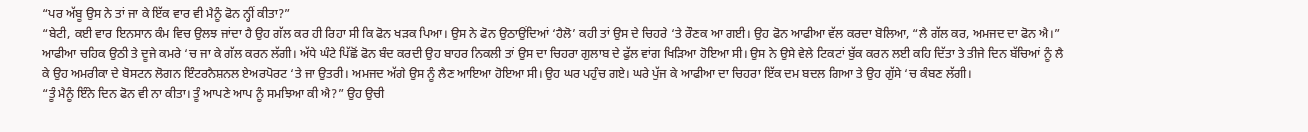“ਪਰ ਅੱਬੂ ਉਸ ਨੇ ਤਾਂ ਜਾ ਕੇ ਇੱਕ ਵਾਰ ਵੀ ਮੈਨੂੰ ਫੋਨ ਨ੍ਹੀਂ ਕੀਤਾ?”
“ਬੇਟੀ, ਕਈ ਵਾਰ ਇਨਸਾਨ ਕੰਮ ਵਿਚ ਉਲਝ ਜਾਂਦਾ ਹੈ ਉਹ ਗੱਲ ਕਰ ਹੀ ਰਿਹਾ ਸੀ ਕਿ ਫੋਨ ਖੜਕ ਪਿਆ। ਉਸ ਨੇ ਫੋਨ ਉਠਾਉਂਦਿਆਂ ‘ਹੈਲੋ’ ਕਹੀ ਤਾਂ ਉਸ ਦੇ ਚਿਹਰੇ ‘ਤੇ ਰੌਣਕ ਆ ਗਈ। ਉਹ ਫੋਨ ਆਫੀਆ ਵੱਲ ਕਰਦਾ ਬੋਲਿਆ, “ਲੈ ਗੱਲ ਕਰ, ਅਮਜਦ ਦਾ ਫੋਨ ਐ।”
ਆਫੀਆ ਚਹਿਕ ਉਠੀ ਤੇ ਦੂਜੇ ਕਮਰੇ ‘ਚ ਜਾ ਕੇ ਗੱਲ ਕਰਨ ਲੱਗੀ। ਅੱਧੇ ਘੰਟੇ ਪਿੱਛੋਂ ਫੋਨ ਬੰਦ ਕਰਦੀ ਉਹ ਬਾਹਰ ਨਿਕਲੀ ਤਾਂ ਉਸ ਦਾ ਚਿਹਰਾ ਗੁਲਾਬ ਦੇ ਫੁੱਲ ਵਾਂਗ ਖਿੜਿਆ ਹੋਇਆ ਸੀ। ਉਸ ਨੇ ਉਸੇ ਵੇਲੇ ਟਿਕਟਾਂ ਬੁੱਕ ਕਰਨ ਲਈ ਕਹਿ ਦਿੱਤਾ ਤੇ ਤੀਜੇ ਦਿਨ ਬੱਚਿਆਂ ਨੂੰ ਲੈ ਕੇ ਉਹ ਅਮਰੀਕਾ ਦੇ ਬੋਸਟਨ ਲੋਗਨ ਇੰਟਰਨੈਸ਼ਨਲ ਏਅਰਪੋਰਟ ‘ਤੇ ਜਾ ਉਤਰੀ। ਅਮਜਦ ਅੱਗੇ ਉਸ ਨੂੰ ਲੈਣ ਆਇਆ ਹੋਇਆ ਸੀ। ਉਹ ਘਰ ਪਹੁੰਚ ਗਏ। ਘਰੇ ਪੁੱਜ ਕੇ ਆਫੀਆ ਦਾ ਚਿਹਰਾ ਇੱਕ ਦਮ ਬਦਲ ਗਿਆ ਤੇ ਉਹ ਗੁੱਸੇ ‘ਚ ਕੰਬਣ ਲੱਗੀ।
“ਤੂੰ ਮੈਨੂੰ ਇੰਨੇ ਦਿਨ ਫੋਨ ਵੀ ਨਾ ਕੀਤਾ। ਤੂੰ ਆਪਣੇ ਆਪ ਨੂੰ ਸਮਝਿਆ ਕੀ ਐ?” ਉਹ ਉਚੀ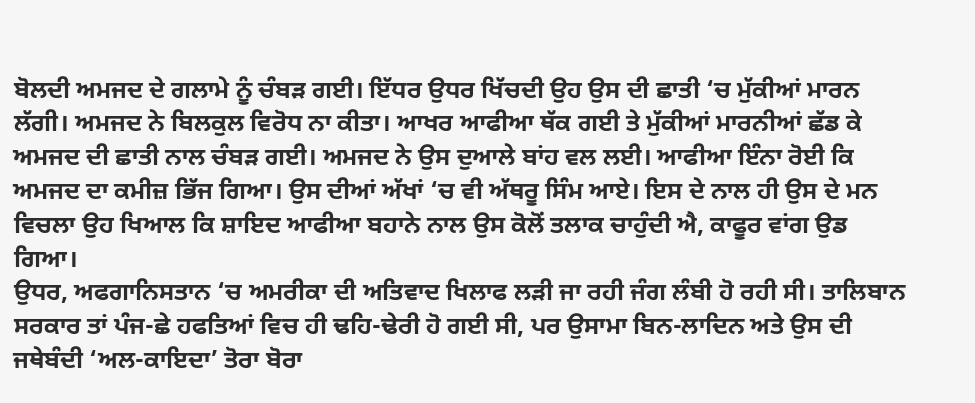ਬੋਲਦੀ ਅਮਜਦ ਦੇ ਗਲਾਮੇ ਨੂੰ ਚੰਬੜ ਗਈ। ਇੱਧਰ ਉਧਰ ਖਿੱਚਦੀ ਉਹ ਉਸ ਦੀ ਛਾਤੀ ‘ਚ ਮੁੱਕੀਆਂ ਮਾਰਨ ਲੱਗੀ। ਅਮਜਦ ਨੇ ਬਿਲਕੁਲ ਵਿਰੋਧ ਨਾ ਕੀਤਾ। ਆਖਰ ਆਫੀਆ ਥੱਕ ਗਈ ਤੇ ਮੁੱਕੀਆਂ ਮਾਰਨੀਆਂ ਛੱਡ ਕੇ ਅਮਜਦ ਦੀ ਛਾਤੀ ਨਾਲ ਚੰਬੜ ਗਈ। ਅਮਜਦ ਨੇ ਉਸ ਦੁਆਲੇ ਬਾਂਹ ਵਲ ਲਈ। ਆਫੀਆ ਇੰਨਾ ਰੋਈ ਕਿ ਅਮਜਦ ਦਾ ਕਮੀਜ਼ ਭਿੱਜ ਗਿਆ। ਉਸ ਦੀਆਂ ਅੱਖਾਂ ‘ਚ ਵੀ ਅੱਥਰੂ ਸਿੰਮ ਆਏ। ਇਸ ਦੇ ਨਾਲ ਹੀ ਉਸ ਦੇ ਮਨ ਵਿਚਲਾ ਉਹ ਖਿਆਲ ਕਿ ਸ਼ਾਇਦ ਆਫੀਆ ਬਹਾਨੇ ਨਾਲ ਉਸ ਕੋਲੋਂ ਤਲਾਕ ਚਾਹੁੰਦੀ ਐ, ਕਾਫੂਰ ਵਾਂਗ ਉਡ ਗਿਆ।
ਉਧਰ, ਅਫਗਾਨਿਸਤਾਨ ‘ਚ ਅਮਰੀਕਾ ਦੀ ਅਤਿਵਾਦ ਖਿਲਾਫ ਲੜੀ ਜਾ ਰਹੀ ਜੰਗ ਲੰਬੀ ਹੋ ਰਹੀ ਸੀ। ਤਾਲਿਬਾਨ ਸਰਕਾਰ ਤਾਂ ਪੰਜ-ਛੇ ਹਫਤਿਆਂ ਵਿਚ ਹੀ ਢਹਿ-ਢੇਰੀ ਹੋ ਗਈ ਸੀ, ਪਰ ਉਸਾਮਾ ਬਿਨ-ਲਾਦਿਨ ਅਤੇ ਉਸ ਦੀ ਜਥੇਬੰਦੀ ‘ਅਲ-ਕਾਇਦਾ’ ਤੋਰਾ ਬੋਰਾ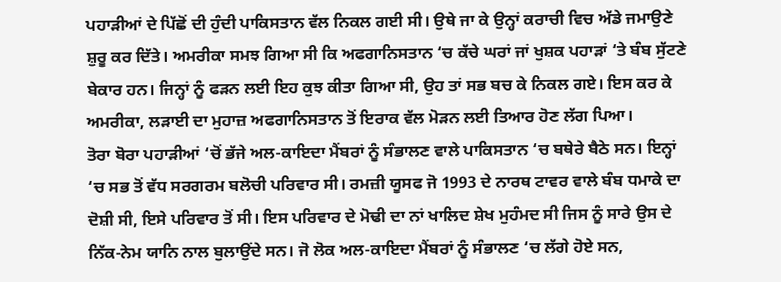ਪਹਾੜੀਆਂ ਦੇ ਪਿੱਛੋਂ ਦੀ ਹੁੰਦੀ ਪਾਕਿਸਤਾਨ ਵੱਲ ਨਿਕਲ ਗਈ ਸੀ। ਉਥੇ ਜਾ ਕੇ ਉਨ੍ਹਾਂ ਕਰਾਚੀ ਵਿਚ ਅੱਡੇ ਜਮਾਉਣੇ ਸ਼ੁਰੂ ਕਰ ਦਿੱਤੇ। ਅਮਰੀਕਾ ਸਮਝ ਗਿਆ ਸੀ ਕਿ ਅਫਗਾਨਿਸਤਾਨ ‘ਚ ਕੱਚੇ ਘਰਾਂ ਜਾਂ ਖੁਸ਼ਕ ਪਹਾੜਾਂ ‘ਤੇ ਬੰਬ ਸੁੱਟਣੇ ਬੇਕਾਰ ਹਨ। ਜਿਨ੍ਹਾਂ ਨੂੰ ਫੜਨ ਲਈ ਇਹ ਕੁਝ ਕੀਤਾ ਗਿਆ ਸੀ, ਉਹ ਤਾਂ ਸਭ ਬਚ ਕੇ ਨਿਕਲ ਗਏ। ਇਸ ਕਰ ਕੇ ਅਮਰੀਕਾ, ਲੜਾਈ ਦਾ ਮੁਹਾਜ਼ ਅਫਗਾਨਿਸਤਾਨ ਤੋਂ ਇਰਾਕ ਵੱਲ ਮੋੜਨ ਲਈ ਤਿਆਰ ਹੋਣ ਲੱਗ ਪਿਆ।
ਤੋਰਾ ਬੋਰਾ ਪਹਾੜੀਆਂ ‘ਚੋਂ ਭੱਜੇ ਅਲ-ਕਾਇਦਾ ਮੈਂਬਰਾਂ ਨੂੰ ਸੰਭਾਲਣ ਵਾਲੇ ਪਾਕਿਸਤਾਨ ‘ਚ ਬਥੇਰੇ ਬੈਠੇ ਸਨ। ਇਨ੍ਹਾਂ ‘ਚ ਸਭ ਤੋਂ ਵੱਧ ਸਰਗਰਮ ਬਲੋਚੀ ਪਰਿਵਾਰ ਸੀ। ਰਮਜ਼ੀ ਯੂਸਫ ਜੋ 1993 ਦੇ ਨਾਰਥ ਟਾਵਰ ਵਾਲੇ ਬੰਬ ਧਮਾਕੇ ਦਾ ਦੋਸ਼ੀ ਸੀ, ਇਸੇ ਪਰਿਵਾਰ ਤੋਂ ਸੀ। ਇਸ ਪਰਿਵਾਰ ਦੇ ਮੋਢੀ ਦਾ ਨਾਂ ਖਾਲਿਦ ਸ਼ੇਖ ਮੁਹੰਮਦ ਸੀ ਜਿਸ ਨੂੰ ਸਾਰੇ ਉਸ ਦੇ ਨਿੱਕ-ਨੇਮ ਯਾਨਿ ਨਾਲ ਬੁਲਾਉਂਦੇ ਸਨ। ਜੋ ਲੋਕ ਅਲ-ਕਾਇਦਾ ਮੈਂਬਰਾਂ ਨੂੰ ਸੰਭਾਲਣ ‘ਚ ਲੱਗੇ ਹੋਏ ਸਨ,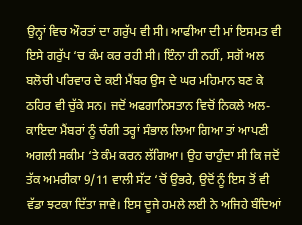ਉਨ੍ਹਾਂ ਵਿਚ ਔਰਤਾਂ ਦਾ ਗਰੁੱਪ ਵੀ ਸੀ। ਆਫੀਆ ਦੀ ਮਾਂ ਇਸਮਤ ਵੀ ਇਸੇ ਗਰੁੱਪ ‘ਚ ਕੰਮ ਕਰ ਰਹੀ ਸੀ। ਇੰਨਾ ਹੀ ਨਹੀਂ, ਸਗੋਂ ਅਲ ਬਲੋਚੀ ਪਰਿਵਾਰ ਦੇ ਕਈ ਮੈਂਬਰ ਉਸ ਦੇ ਘਰ ਮਹਿਮਾਨ ਬਣ ਕੇ ਠਹਿਰ ਵੀ ਚੁੱਕੇ ਸਨ। ਜਦੋਂ ਅਫਗਾਨਿਸਤਾਨ ਵਿਚੋਂ ਨਿਕਲੇ ਅਲ-ਕਾਇਦਾ ਮੈਂਬਰਾਂ ਨੂੰ ਚੰਗੀ ਤਰ੍ਹਾਂ ਸੰਭਾਲ ਲਿਆ ਗਿਆ ਤਾਂ ਆਪਣੀ ਅਗਲੀ ਸਕੀਮ ‘ਤੇ ਕੰਮ ਕਰਨ ਲੱਗਿਆ। ਉਹ ਚਾਹੁੰਦਾ ਸੀ ਕਿ ਜਦੋਂ ਤੱਕ ਅਮਰੀਕਾ 9/11 ਵਾਲੀ ਸੱਟ ‘ਚੋਂ ਉਭਰੇ, ਉਦੋਂ ਨੂੰ ਇਸ ਤੋਂ ਵੀ ਵੱਡਾ ਝਟਕਾ ਦਿੱਤਾ ਜਾਵੇ। ਇਸ ਦੂਜੇ ਹਮਲੇ ਲਈ ਨੇ ਅਜਿਹੇ ਬੰਦਿਆਂ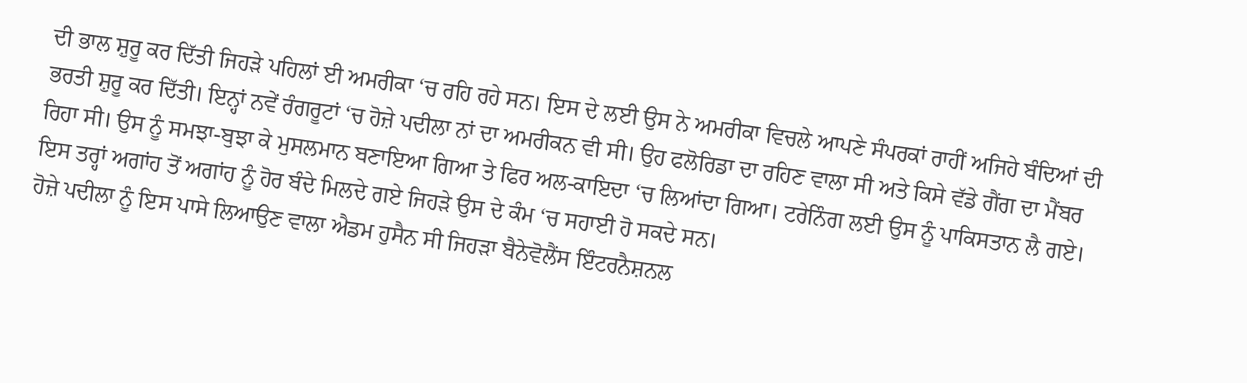ਦੀ ਭਾਲ ਸ਼ੁਰੂ ਕਰ ਦਿੱਤੀ ਜਿਹੜੇ ਪਹਿਲਾਂ ਈ ਅਮਰੀਕਾ ‘ਚ ਰਹਿ ਰਹੇ ਸਨ। ਇਸ ਦੇ ਲਈ ਉਸ ਨੇ ਅਮਰੀਕਾ ਵਿਚਲੇ ਆਪਣੇ ਸੰਪਰਕਾਂ ਰਾਹੀਂ ਅਜਿਹੇ ਬੰਦਿਆਂ ਦੀ ਭਰਤੀ ਸ਼ੁਰੂ ਕਰ ਦਿੱਤੀ। ਇਨ੍ਹਾਂ ਨਵੇਂ ਰੰਗਰੂਟਾਂ ‘ਚ ਹੋਜ਼ੇ ਪਦੀਲਾ ਨਾਂ ਦਾ ਅਮਰੀਕਨ ਵੀ ਸੀ। ਉਹ ਫਲੋਰਿਡਾ ਦਾ ਰਹਿਣ ਵਾਲਾ ਸੀ ਅਤੇ ਕਿਸੇ ਵੱਡੇ ਗੈਂਗ ਦਾ ਮੈਂਬਰ ਰਿਹਾ ਸੀ। ਉਸ ਨੂੰ ਸਮਝਾ-ਬੁਝਾ ਕੇ ਮੁਸਲਮਾਨ ਬਣਾਇਆ ਗਿਆ ਤੇ ਫਿਰ ਅਲ-ਕਾਇਦਾ ‘ਚ ਲਿਆਂਦਾ ਗਿਆ। ਟਰੇਨਿੰਗ ਲਈ ਉਸ ਨੂੰ ਪਾਕਿਸਤਾਨ ਲੈ ਗਏ। ਇਸ ਤਰ੍ਹਾਂ ਅਗਾਂਹ ਤੋਂ ਅਗਾਂਹ ਨੂੰ ਹੋਰ ਬੰਦੇ ਮਿਲਦੇ ਗਏ ਜਿਹੜੇ ਉਸ ਦੇ ਕੰਮ ‘ਚ ਸਹਾਈ ਹੋ ਸਕਦੇ ਸਨ।
ਹੋਜ਼ੇ ਪਦੀਲਾ ਨੂੰ ਇਸ ਪਾਸੇ ਲਿਆਉਣ ਵਾਲਾ ਐਡਮ ਹੁਸੈਨ ਸੀ ਜਿਹੜਾ ਬੈਨੇਵੋਲੈਂਸ ਇੰਟਰਨੈਸ਼ਨਲ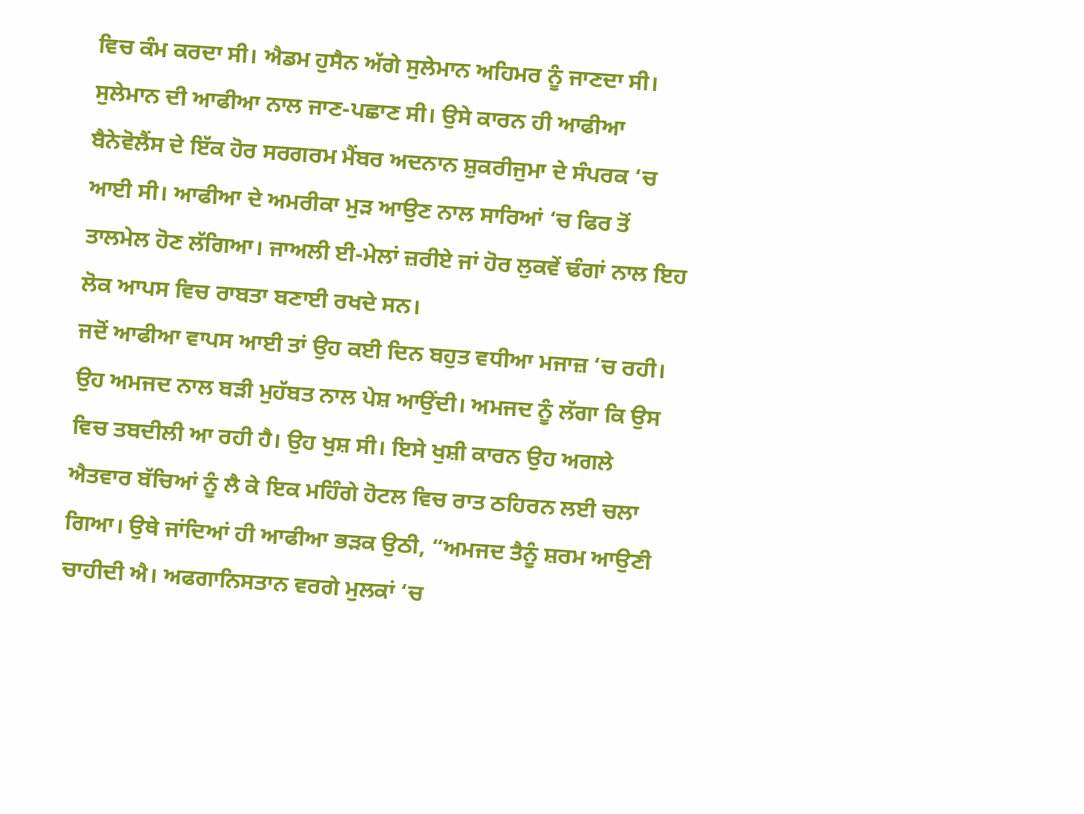ਵਿਚ ਕੰਮ ਕਰਦਾ ਸੀ। ਐਡਮ ਹੁਸੈਨ ਅੱਗੇ ਸੁਲੇਮਾਨ ਅਹਿਮਰ ਨੂੰ ਜਾਣਦਾ ਸੀ। ਸੁਲੇਮਾਨ ਦੀ ਆਫੀਆ ਨਾਲ ਜਾਣ-ਪਛਾਣ ਸੀ। ਉਸੇ ਕਾਰਨ ਹੀ ਆਫੀਆ ਬੈਨੇਵੋਲੈਂਸ ਦੇ ਇੱਕ ਹੋਰ ਸਰਗਰਮ ਮੈਂਬਰ ਅਦਨਾਨ ਸ਼ੁਕਰੀਜੁਮਾ ਦੇ ਸੰਪਰਕ ‘ਚ ਆਈ ਸੀ। ਆਫੀਆ ਦੇ ਅਮਰੀਕਾ ਮੁੜ ਆਉਣ ਨਾਲ ਸਾਰਿਆਂ ‘ਚ ਫਿਰ ਤੋਂ ਤਾਲਮੇਲ ਹੋਣ ਲੱਗਿਆ। ਜਾਅਲੀ ਈ-ਮੇਲਾਂ ਜ਼ਰੀਏ ਜਾਂ ਹੋਰ ਲੁਕਵੇਂ ਢੰਗਾਂ ਨਾਲ ਇਹ ਲੋਕ ਆਪਸ ਵਿਚ ਰਾਬਤਾ ਬਣਾਈ ਰਖਦੇ ਸਨ।
ਜਦੋਂ ਆਫੀਆ ਵਾਪਸ ਆਈ ਤਾਂ ਉਹ ਕਈ ਦਿਨ ਬਹੁਤ ਵਧੀਆ ਮਜਾਜ਼ ‘ਚ ਰਹੀ। ਉਹ ਅਮਜਦ ਨਾਲ ਬੜੀ ਮੁਹੱਬਤ ਨਾਲ ਪੇਸ਼ ਆਉਂਦੀ। ਅਮਜਦ ਨੂੰ ਲੱਗਾ ਕਿ ਉਸ ਵਿਚ ਤਬਦੀਲੀ ਆ ਰਹੀ ਹੈ। ਉਹ ਖੁਸ਼ ਸੀ। ਇਸੇ ਖੁਸ਼ੀ ਕਾਰਨ ਉਹ ਅਗਲੇ ਐਤਵਾਰ ਬੱਚਿਆਂ ਨੂੰ ਲੈ ਕੇ ਇਕ ਮਹਿੰਗੇ ਹੋਟਲ ਵਿਚ ਰਾਤ ਠਹਿਰਨ ਲਈ ਚਲਾ ਗਿਆ। ਉਥੇ ਜਾਂਦਿਆਂ ਹੀ ਆਫੀਆ ਭੜਕ ਉਠੀ, “ਅਮਜਦ ਤੈਨੂੰ ਸ਼ਰਮ ਆਉਣੀ ਚਾਹੀਦੀ ਐ। ਅਫਗਾਨਿਸਤਾਨ ਵਰਗੇ ਮੁਲਕਾਂ ‘ਚ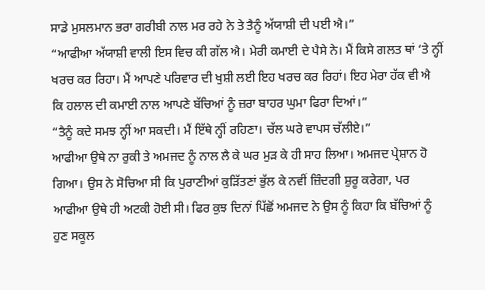ਸਾਡੇ ਮੁਸਲਮਾਨ ਭਰਾ ਗਰੀਬੀ ਨਾਲ ਮਰ ਰਹੇ ਨੇ ਤੇ ਤੈਨੂੰ ਅੱਯਾਸ਼ੀ ਦੀ ਪਈ ਐ।”
“ਆਫੀਆ ਅੱਯਾਸ਼ੀ ਵਾਲੀ ਇਸ ਵਿਚ ਕੀ ਗੱਲ ਐ। ਮੇਰੀ ਕਮਾਈ ਦੇ ਪੈਸੇ ਨੇ। ਮੈਂ ਕਿਸੇ ਗਲਤ ਥਾਂ ‘ਤੇ ਨ੍ਹੀਂ ਖਰਚ ਕਰ ਰਿਹਾ। ਮੈਂ ਆਪਣੇ ਪਰਿਵਾਰ ਦੀ ਖੁਸ਼ੀ ਲਈ ਇਹ ਖਰਚ ਕਰ ਰਿਹਾਂ। ਇਹ ਮੇਰਾ ਹੱਕ ਵੀ ਐ ਕਿ ਹਲਾਲ ਦੀ ਕਮਾਈ ਨਾਲ ਆਪਣੇ ਬੱਚਿਆਂ ਨੂੰ ਜ਼ਰਾ ਬਾਹਰ ਘੁਮਾ ਫਿਰਾ ਦਿਆਂ।”
“ਤੈਨੂੰ ਕਦੇ ਸਮਝ ਨ੍ਹੀਂ ਆ ਸਕਦੀ। ਮੈਂ ਇੱਥੇ ਨ੍ਹੀਂ ਰਹਿਣਾ। ਚੱਲ ਘਰੇ ਵਾਪਸ ਚੱਲੀਏ।”
ਆਫੀਆ ਉਥੇ ਨਾ ਰੁਕੀ ਤੇ ਅਮਜਦ ਨੂੰ ਨਾਲ ਲੈ ਕੇ ਘਰ ਮੁੜ ਕੇ ਹੀ ਸਾਹ ਲਿਆ। ਅਮਜਦ ਪ੍ਰੇਸ਼ਾਨ ਹੋ ਗਿਆ। ਉਸ ਨੇ ਸੋਚਿਆ ਸੀ ਕਿ ਪੁਰਾਣੀਆਂ ਕੁੜਿੱਤਣਾਂ ਭੁੱਲ ਕੇ ਨਵੀਂ ਜ਼ਿੰਦਗੀ ਸ਼ੁਰੂ ਕਰੇਗਾ, ਪਰ ਆਫੀਆ ਉਥੇ ਹੀ ਅਟਕੀ ਹੋਈ ਸੀ। ਫਿਰ ਕੁਝ ਦਿਨਾਂ ਪਿੱਛੋਂ ਅਮਜਦ ਨੇ ਉਸ ਨੂੰ ਕਿਹਾ ਕਿ ਬੱਚਿਆਂ ਨੂੰ ਹੁਣ ਸਕੂਲ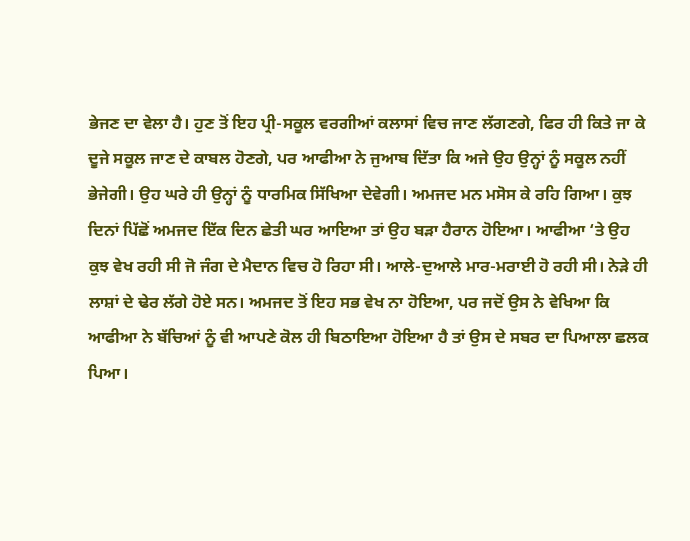ਭੇਜਣ ਦਾ ਵੇਲਾ ਹੈ। ਹੁਣ ਤੋਂ ਇਹ ਪ੍ਰੀ-ਸਕੂਲ ਵਰਗੀਆਂ ਕਲਾਸਾਂ ਵਿਚ ਜਾਣ ਲੱਗਣਗੇ, ਫਿਰ ਹੀ ਕਿਤੇ ਜਾ ਕੇ ਦੂਜੇ ਸਕੂਲ ਜਾਣ ਦੇ ਕਾਬਲ ਹੋਣਗੇ, ਪਰ ਆਫੀਆ ਨੇ ਜੁਆਬ ਦਿੱਤਾ ਕਿ ਅਜੇ ਉਹ ਉਨ੍ਹਾਂ ਨੂੰ ਸਕੂਲ ਨਹੀਂ ਭੇਜੇਗੀ। ਉਹ ਘਰੇ ਹੀ ਉਨ੍ਹਾਂ ਨੂੰ ਧਾਰਮਿਕ ਸਿੱਖਿਆ ਦੇਵੇਗੀ। ਅਮਜਦ ਮਨ ਮਸੋਸ ਕੇ ਰਹਿ ਗਿਆ। ਕੁਝ ਦਿਨਾਂ ਪਿੱਛੋਂ ਅਮਜਦ ਇੱਕ ਦਿਨ ਛੇਤੀ ਘਰ ਆਇਆ ਤਾਂ ਉਹ ਬੜਾ ਹੈਰਾਨ ਹੋਇਆ। ਆਫੀਆ ‘ਤੇ ਉਹ ਕੁਝ ਵੇਖ ਰਹੀ ਸੀ ਜੋ ਜੰਗ ਦੇ ਮੈਦਾਨ ਵਿਚ ਹੋ ਰਿਹਾ ਸੀ। ਆਲੇ-ਦੁਆਲੇ ਮਾਰ-ਮਰਾਈ ਹੋ ਰਹੀ ਸੀ। ਨੇੜੇ ਹੀ ਲਾਸ਼ਾਂ ਦੇ ਢੇਰ ਲੱਗੇ ਹੋਏ ਸਨ। ਅਮਜਦ ਤੋਂ ਇਹ ਸਭ ਵੇਖ ਨਾ ਹੋਇਆ, ਪਰ ਜਦੋਂ ਉਸ ਨੇ ਵੇਖਿਆ ਕਿ ਆਫੀਆ ਨੇ ਬੱਚਿਆਂ ਨੂੰ ਵੀ ਆਪਣੇ ਕੋਲ ਹੀ ਬਿਠਾਇਆ ਹੋਇਆ ਹੈ ਤਾਂ ਉਸ ਦੇ ਸਬਰ ਦਾ ਪਿਆਲਾ ਛਲਕ ਪਿਆ।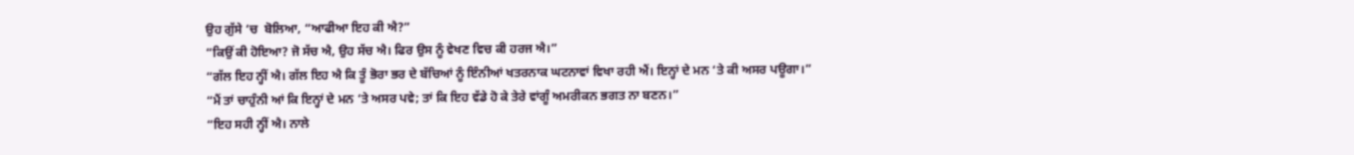ਉਹ ਗੁੱਸੇ ‘ਚ  ਬੋਲਿਆ, “ਆਫੀਆ ਇਹ ਕੀ ਐ?”
“ਕਿਉਂ ਕੀ ਹੋਇਆ? ਜੋ ਸੱਚ ਐ, ਉਹ ਸੱਚ ਐ। ਫਿਰ ਉਸ ਨੂੰ ਵੇਖਣ ਵਿਚ ਕੀ ਹਰਜ ਐ।”
“ਗੱਲ ਇਹ ਨ੍ਹੀਂ ਐ। ਗੱਲ ਇਹ ਐ ਕਿ ਤੂੰ ਭੋਰਾ ਭਰ ਦੇ ਬੱਚਿਆਂ ਨੂੰ ਇੰਨੀਆਂ ਖਤਰਨਾਕ ਘਟਨਾਵਾਂ ਵਿਖਾ ਰਹੀ ਐਂ। ਇਨ੍ਹਾਂ ਦੇ ਮਨ ‘ਤੇ ਕੀ ਅਸਰ ਪਊਗਾ।”
“ਮੈਂ ਤਾਂ ਚਾਹੁੰਨੀ ਆਂ ਕਿ ਇਨ੍ਹਾਂ ਦੇ ਮਨ ‘ਤੇ ਅਸਰ ਪਵੇ; ਤਾਂ ਕਿ ਇਹ ਵੱਡੇ ਹੋ ਕੇ ਤੇਰੇ ਵਾਂਗੂੰ ਅਮਰੀਕਨ ਭਗਤ ਨਾ ਬਣਨ।”
“ਇਹ ਸਹੀ ਨ੍ਹੀਂ ਐ। ਨਾਲੇ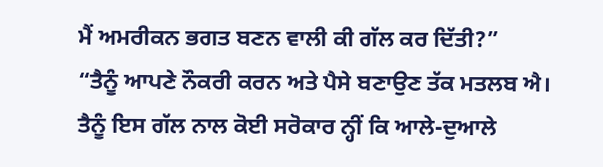ਮੈਂ ਅਮਰੀਕਨ ਭਗਤ ਬਣਨ ਵਾਲੀ ਕੀ ਗੱਲ ਕਰ ਦਿੱਤੀ?”
“ਤੈਨੂੰ ਆਪਣੇ ਨੌਕਰੀ ਕਰਨ ਅਤੇ ਪੈਸੇ ਬਣਾਉਣ ਤੱਕ ਮਤਲਬ ਐ। ਤੈਨੂੰ ਇਸ ਗੱਲ ਨਾਲ ਕੋਈ ਸਰੋਕਾਰ ਨ੍ਹੀਂ ਕਿ ਆਲੇ-ਦੁਆਲੇ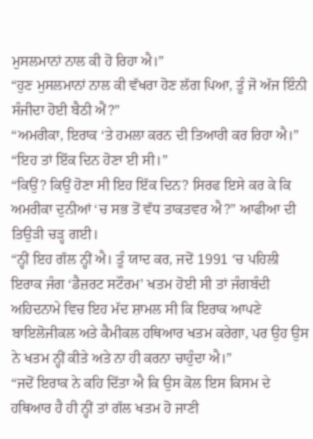ਮੁਸਲਮਾਨਾਂ ਨਾਲ ਕੀ ਹੋ ਰਿਹਾ ਐ।”
“ਹੁਣ ਮੁਸਲਮਾਨਾਂ ਨਾਲ ਕੀ ਵੱਖਰਾ ਹੋਣ ਲੱਗ ਪਿਆ, ਤੂੰ ਜੋ ਅੱਜ ਇੰਨੀ ਸੰਜੀਦਾ ਹੋਈ ਬੈਠੀ ਐਂ?”
“ਅਮਰੀਕਾ, ਇਰਾਕ ‘ਤੇ ਹਮਲਾ ਕਰਨ ਦੀ ਤਿਆਰੀ ਕਰ ਰਿਹਾ ਐ।”
“ਇਹ ਤਾਂ ਇੱਕ ਦਿਨ ਹੋਣਾ ਈ ਸੀ।”
“ਕਿਉਂ? ਕਿਉਂ ਹੋਣਾ ਸੀ ਇਹ ਇੱਕ ਦਿਨ? ਸਿਰਫ ਇਸੇ ਕਰ ਕੇ ਕਿ ਅਮਰੀਕਾ ਦੁਨੀਆਂ ‘ਚ ਸਭ ਤੋਂ ਵੱਧ ਤਾਕਤਵਰ ਐ?” ਆਫੀਆ ਦੀ ਤਿਉੜੀ ਚੜ੍ਹ ਗਈ।
“ਨ੍ਹੀਂ ਇਹ ਗੱਲ ਨ੍ਹੀਂ ਐ। ਤੂੰ ਯਾਦ ਕਰ, ਜਦੋਂ 1991 ‘ਚ ਪਹਿਲੀ ਇਰਾਕ ਜੰਗ ‘ਡੈਜ਼ਰਟ ਸਟੌਰਮ’ ਖਤਮ ਹੋਈ ਸੀ ਤਾਂ ਜੰਗਬੰਦੀ ਅਹਿਦਨਾਮੇ ਵਿਚ ਇਹ ਮੱਦ ਸ਼ਾਮਲ ਸੀ ਕਿ ਇਰਾਕ ਆਪਣੇ ਬਾਇਲੋਜੀਕਲ ਅਤੇ ਕੈਮੀਕਲ ਹਥਿਆਰ ਖਤਮ ਕਰੇਗਾ, ਪਰ ਉਹ ਉਸ ਨੇ ਖਤਮ ਨ੍ਹੀਂ ਕੀਤੇ ਅਤੇ ਨਾ ਹੀ ਕਰਨਾ ਚਾਹੁੰਦਾ ਐ।”
“ਜਦੋਂ ਇਰਾਕ ਨੇ ਕਹਿ ਦਿੱਤਾ ਐ ਕਿ ਉਸ ਕੋਲ ਇਸ ਕਿਸਮ ਦੇ ਹਥਿਆਰ ਹੈ ਹੀ ਨ੍ਹੀਂ ਤਾਂ ਗੱਲ ਖਤਮ ਹੋ ਜਾਣੀ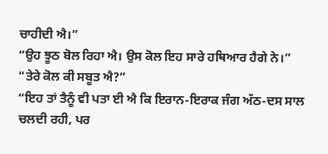ਚਾਹੀਦੀ ਐ।”
“ਉਹ ਝੂਠ ਬੋਲ ਰਿਹਾ ਐ। ਉਸ ਕੋਲ ਇਹ ਸਾਰੇ ਹਥਿਆਰ ਹੈਗੇ ਨੇ।”
“ਤੇਰੇ ਕੋਲ ਕੀ ਸਬੂਤ ਐ?”
“ਇਹ ਤਾਂ ਤੈਨੂੰ ਵੀ ਪਤਾ ਈ ਐ ਕਿ ਇਰਾਨ-ਇਰਾਕ ਜੰਗ ਅੱਠ-ਦਸ ਸਾਲ ਚਲਦੀ ਰਹੀ, ਪਰ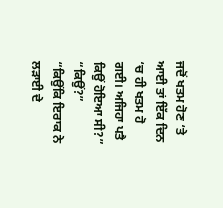ਜਦੋਂ ਖਤਮ ਹੋਣ ‘ਤੇ ਆਈ ਤਾਂ ਇੱਕ ਦਿਨ ‘ਚ ਹੀ ਖਤਮ ਹੋ ਗਈ। ਅਜਿਹਾ ਪਤੈ ਕਿਉਂ ਹੋਇਆ ਸੀ?”
“ਕਿਉਂ?”
“ਕਿਉਂਕਿ ਇਰਾਕ ਨੇ ਲੜਾਈ ਦੇ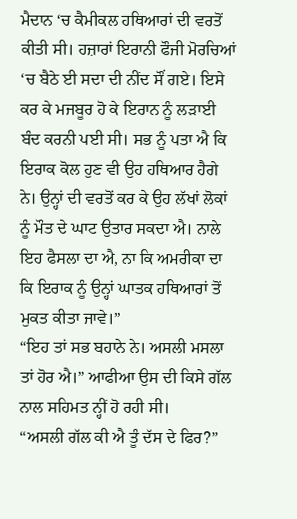ਮੈਦਾਨ ‘ਚ ਕੈਮੀਕਲ ਹਥਿਆਰਾਂ ਦੀ ਵਰਤੋਂ ਕੀਤੀ ਸੀ। ਹਜ਼ਾਰਾਂ ਇਰਾਨੀ ਫੌਜੀ ਮੋਰਚਿਆਂ ‘ਚ ਬੈਠੇ ਈ ਸਦਾ ਦੀ ਨੀਂਦ ਸੌਂ ਗਏ। ਇਸੇ ਕਰ ਕੇ ਮਜਬੂਰ ਹੋ ਕੇ ਇਰਾਨ ਨੂੰ ਲੜਾਈ ਬੰਦ ਕਰਨੀ ਪਈ ਸੀ। ਸਭ ਨੂੰ ਪਤਾ ਐ ਕਿ ਇਰਾਕ ਕੋਲ ਹੁਣ ਵੀ ਉਹ ਹਥਿਆਰ ਹੈਗੇ ਨੇ। ਉਨ੍ਹਾਂ ਦੀ ਵਰਤੋਂ ਕਰ ਕੇ ਉਹ ਲੱਖਾਂ ਲੋਕਾਂ ਨੂੰ ਮੌਤ ਦੇ ਘਾਟ ਉਤਾਰ ਸਕਦਾ ਐ। ਨਾਲੇ ਇਹ ਫੈਸਲਾ ਦਾ ਐ, ਨਾ ਕਿ ਅਮਰੀਕਾ ਦਾ ਕਿ ਇਰਾਕ ਨੂੰ ਉਨ੍ਹਾਂ ਘਾਤਕ ਹਥਿਆਰਾਂ ਤੋਂ ਮੁਕਤ ਕੀਤਾ ਜਾਵੇ।”
“ਇਹ ਤਾਂ ਸਭ ਬਹਾਨੇ ਨੇ। ਅਸਲੀ ਮਸਲਾ ਤਾਂ ਹੋਰ ਐ।” ਆਫੀਆ ਉਸ ਦੀ ਕਿਸੇ ਗੱਲ ਨਾਲ ਸਹਿਮਤ ਨ੍ਹੀਂ ਹੋ ਰਹੀ ਸੀ।
“ਅਸਲੀ ਗੱਲ ਕੀ ਐ ਤੂੰ ਦੱਸ ਦੇ ਫਿਰ?”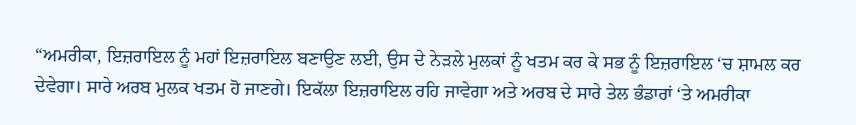“ਅਮਰੀਕਾ, ਇਜ਼ਰਾਇਲ ਨੂੰ ਮਹਾਂ ਇਜ਼ਰਾਇਲ ਬਣਾਉਣ ਲਈ, ਉਸ ਦੇ ਨੇੜਲੇ ਮੁਲਕਾਂ ਨੂੰ ਖਤਮ ਕਰ ਕੇ ਸਭ ਨੂੰ ਇਜ਼ਰਾਇਲ ‘ਚ ਸ਼ਾਮਲ ਕਰ ਦੇਵੇਗਾ। ਸਾਰੇ ਅਰਬ ਮੁਲਕ ਖਤਮ ਹੋ ਜਾਣਗੇ। ਇਕੱਲਾ ਇਜ਼ਰਾਇਲ ਰਹਿ ਜਾਵੇਗਾ ਅਤੇ ਅਰਬ ਦੇ ਸਾਰੇ ਤੇਲ ਭੰਡਾਰਾਂ ‘ਤੇ ਅਮਰੀਕਾ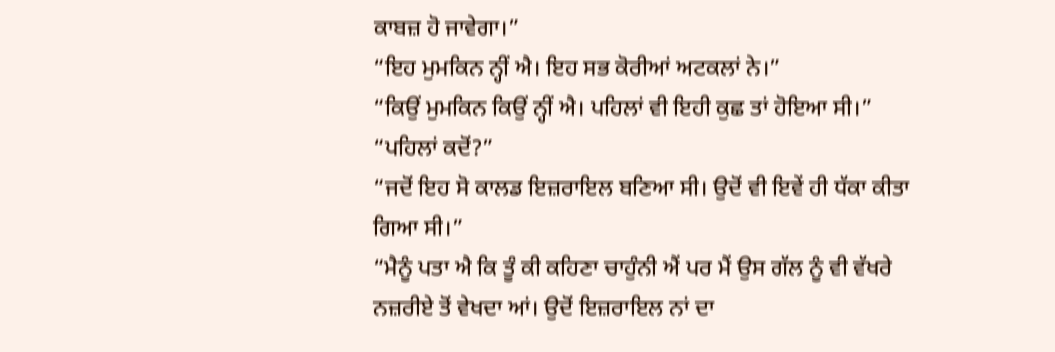ਕਾਬਜ਼ ਹੋ ਜਾਵੇਗਾ।”
“ਇਹ ਮੁਮਕਿਨ ਨ੍ਹੀਂ ਐ। ਇਹ ਸਭ ਕੋਰੀਆਂ ਅਟਕਲਾਂ ਨੇ।”
“ਕਿਉਂ ਮੁਮਕਿਨ ਕਿਉਂ ਨ੍ਹੀਂ ਐ। ਪਹਿਲਾਂ ਵੀ ਇਹੀ ਕੁਛ ਤਾਂ ਹੋਇਆ ਸੀ।”
“ਪਹਿਲਾਂ ਕਦੋਂ?”
“ਜਦੋਂ ਇਹ ਸੋ ਕਾਲਡ ਇਜ਼ਰਾਇਲ ਬਣਿਆ ਸੀ। ਉਦੋਂ ਵੀ ਇਵੇਂ ਹੀ ਧੱਕਾ ਕੀਤਾ ਗਿਆ ਸੀ।”
“ਮੈਨੂੰ ਪਤਾ ਐ ਕਿ ਤੂੰ ਕੀ ਕਹਿਣਾ ਚਾਹੁੰਨੀ ਐਂ ਪਰ ਮੈਂ ਉਸ ਗੱਲ ਨੂੰ ਵੀ ਵੱਖਰੇ ਨਜ਼ਰੀਏ ਤੋਂ ਵੇਖਦਾ ਆਂ। ਉਦੋਂ ਇਜ਼ਰਾਇਲ ਨਾਂ ਦਾ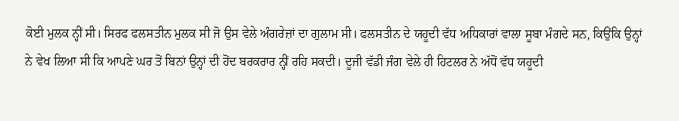ਕੋਈ ਮੁਲਕ ਨ੍ਹੀਂ ਸੀ। ਸਿਰਫ ਫਲਸਤੀਨ ਮੁਲਕ ਸੀ ਜੋ ਉਸ ਵੇਲੇ ਅੰਗਰੇਜ਼ਾਂ ਦਾ ਗੁਲਾਮ ਸੀ। ਫਲਸਤੀਨ ਦੇ ਯਹੂਦੀ ਵੱਧ ਅਧਿਕਾਰਾਂ ਵਾਲਾ ਸੂਬਾ ਮੰਗਦੇ ਸਨ, ਕਿਉਂਕਿ ਉਨ੍ਹਾਂ ਨੇ ਵੇਖ ਲਿਆ ਸੀ ਕਿ ਆਪਣੇ ਘਰ ਤੋਂ ਬਿਨਾਂ ਉਨ੍ਹਾਂ ਦੀ ਹੋਂਦ ਬਰਕਰਾਰ ਨ੍ਹੀਂ ਰਹਿ ਸਕਦੀ। ਦੂਜੀ ਵੱਡੀ ਜੰਗ ਵੇਲੇ ਹੀ ਹਿਟਲਰ ਨੇ ਅੱਧੋਂ ਵੱਧ ਯਹੂਦੀ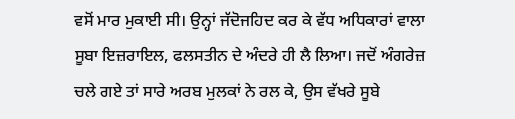ਵਸੋਂ ਮਾਰ ਮੁਕਾਈ ਸੀ। ਉਨ੍ਹਾਂ ਜੱਦੋਜਹਿਦ ਕਰ ਕੇ ਵੱਧ ਅਧਿਕਾਰਾਂ ਵਾਲਾ ਸੂਬਾ ਇਜ਼ਰਾਇਲ, ਫਲਸਤੀਨ ਦੇ ਅੰਦਰੇ ਹੀ ਲੈ ਲਿਆ। ਜਦੋਂ ਅੰਗਰੇਜ਼ ਚਲੇ ਗਏ ਤਾਂ ਸਾਰੇ ਅਰਬ ਮੁਲਕਾਂ ਨੇ ਰਲ ਕੇ, ਉਸ ਵੱਖਰੇ ਸੂਬੇ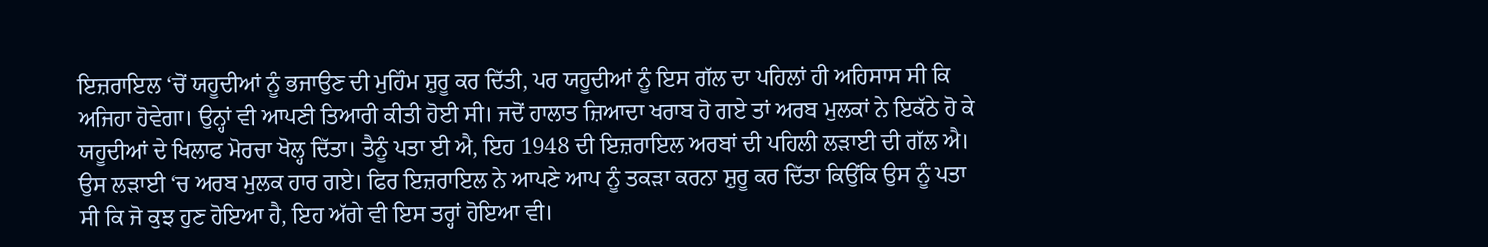ਇਜ਼ਰਾਇਲ ‘ਚੋਂ ਯਹੂਦੀਆਂ ਨੂੰ ਭਜਾਉਣ ਦੀ ਮੁਹਿੰਮ ਸ਼ੁਰੂ ਕਰ ਦਿੱਤੀ, ਪਰ ਯਹੂਦੀਆਂ ਨੂੰ ਇਸ ਗੱਲ ਦਾ ਪਹਿਲਾਂ ਹੀ ਅਹਿਸਾਸ ਸੀ ਕਿ ਅਜਿਹਾ ਹੋਵੇਗਾ। ਉਨ੍ਹਾਂ ਵੀ ਆਪਣੀ ਤਿਆਰੀ ਕੀਤੀ ਹੋਈ ਸੀ। ਜਦੋਂ ਹਾਲਾਤ ਜ਼ਿਆਦਾ ਖਰਾਬ ਹੋ ਗਏ ਤਾਂ ਅਰਬ ਮੁਲਕਾਂ ਨੇ ਇਕੱਠੇ ਹੋ ਕੇ ਯਹੂਦੀਆਂ ਦੇ ਖਿਲਾਫ ਮੋਰਚਾ ਖੋਲ੍ਹ ਦਿੱਤਾ। ਤੈਨੂੰ ਪਤਾ ਈ ਐ, ਇਹ 1948 ਦੀ ਇਜ਼ਰਾਇਲ ਅਰਬਾਂ ਦੀ ਪਹਿਲੀ ਲੜਾਈ ਦੀ ਗੱਲ ਐ। ਉਸ ਲੜਾਈ ‘ਚ ਅਰਬ ਮੁਲਕ ਹਾਰ ਗਏ। ਫਿਰ ਇਜ਼ਰਾਇਲ ਨੇ ਆਪਣੇ ਆਪ ਨੂੰ ਤਕੜਾ ਕਰਨਾ ਸ਼ੁਰੂ ਕਰ ਦਿੱਤਾ ਕਿਉਂਕਿ ਉਸ ਨੂੰ ਪਤਾ ਸੀ ਕਿ ਜੋ ਕੁਝ ਹੁਣ ਹੋਇਆ ਹੈ, ਇਹ ਅੱਗੇ ਵੀ ਇਸ ਤਰ੍ਹਾਂ ਹੋਇਆ ਵੀ।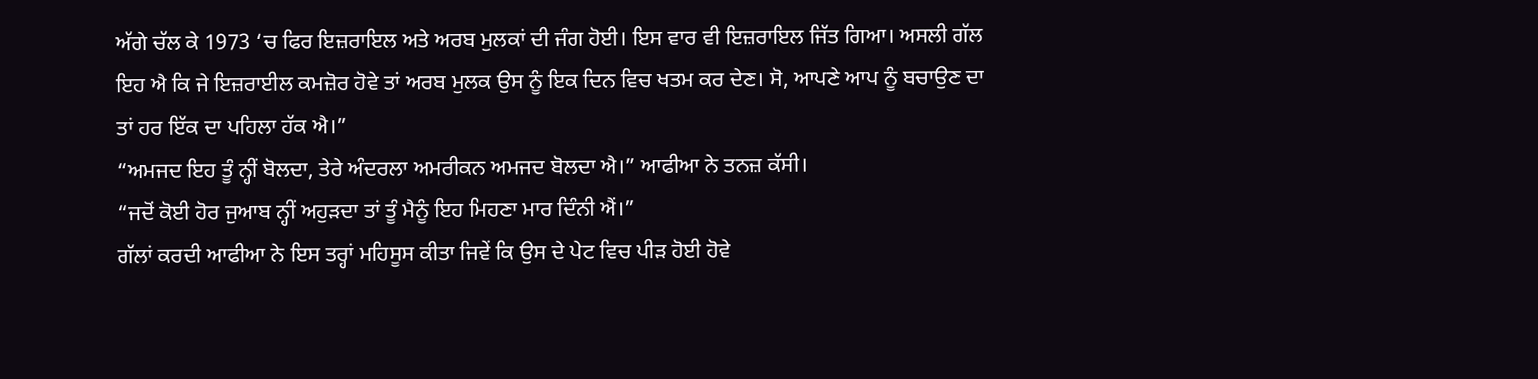ਅੱਗੇ ਚੱਲ ਕੇ 1973 ‘ਚ ਫਿਰ ਇਜ਼ਰਾਇਲ ਅਤੇ ਅਰਬ ਮੁਲਕਾਂ ਦੀ ਜੰਗ ਹੋਈ। ਇਸ ਵਾਰ ਵੀ ਇਜ਼ਰਾਇਲ ਜਿੱਤ ਗਿਆ। ਅਸਲੀ ਗੱਲ ਇਹ ਐ ਕਿ ਜੇ ਇਜ਼ਰਾਈਲ ਕਮਜ਼ੋਰ ਹੋਵੇ ਤਾਂ ਅਰਬ ਮੁਲਕ ਉਸ ਨੂੰ ਇਕ ਦਿਨ ਵਿਚ ਖਤਮ ਕਰ ਦੇਣ। ਸੋ, ਆਪਣੇ ਆਪ ਨੂੰ ਬਚਾਉਣ ਦਾ ਤਾਂ ਹਰ ਇੱਕ ਦਾ ਪਹਿਲਾ ਹੱਕ ਐ।”
“ਅਮਜਦ ਇਹ ਤੂੰ ਨ੍ਹੀਂ ਬੋਲਦਾ, ਤੇਰੇ ਅੰਦਰਲਾ ਅਮਰੀਕਨ ਅਮਜਦ ਬੋਲਦਾ ਐ।” ਆਫੀਆ ਨੇ ਤਨਜ਼ ਕੱਸੀ।
“ਜਦੋਂ ਕੋਈ ਹੋਰ ਜੁਆਬ ਨ੍ਹੀਂ ਅਹੁੜਦਾ ਤਾਂ ਤੂੰ ਮੈਨੂੰ ਇਹ ਮਿਹਣਾ ਮਾਰ ਦਿੰਨੀ ਐਂ।”
ਗੱਲਾਂ ਕਰਦੀ ਆਫੀਆ ਨੇ ਇਸ ਤਰ੍ਹਾਂ ਮਹਿਸੂਸ ਕੀਤਾ ਜਿਵੇਂ ਕਿ ਉਸ ਦੇ ਪੇਟ ਵਿਚ ਪੀੜ ਹੋਈ ਹੋਵੇ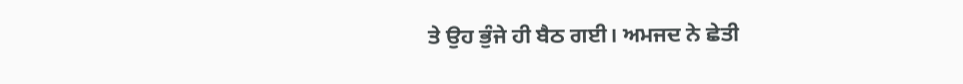ਤੇ ਉਹ ਭੁੰਜੇ ਹੀ ਬੈਠ ਗਈ। ਅਮਜਦ ਨੇ ਛੇਤੀ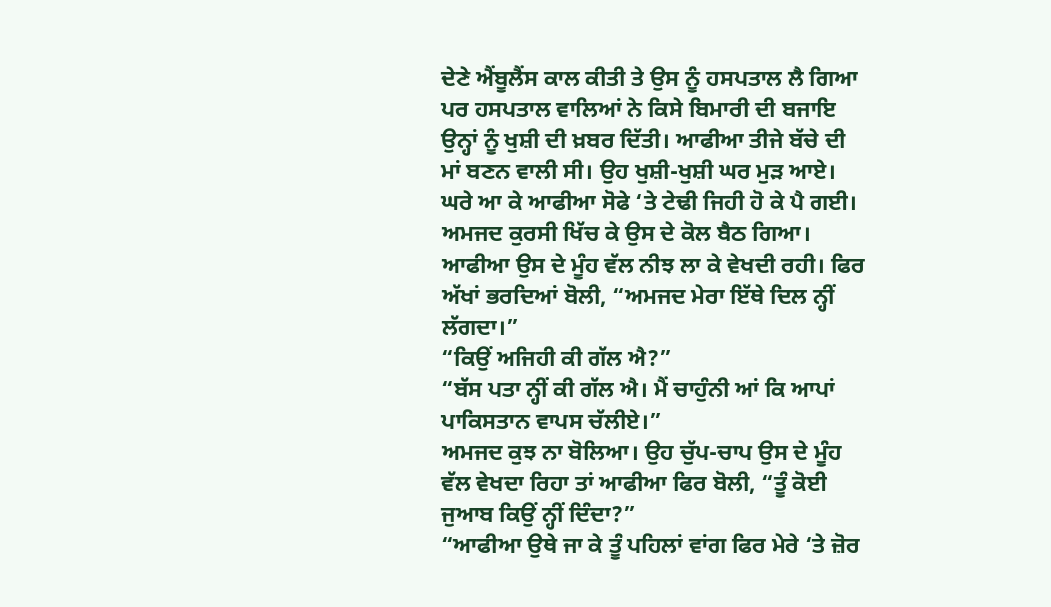ਦੇਣੇ ਐਂਬੂਲੈਂਸ ਕਾਲ ਕੀਤੀ ਤੇ ਉਸ ਨੂੰ ਹਸਪਤਾਲ ਲੈ ਗਿਆ ਪਰ ਹਸਪਤਾਲ ਵਾਲਿਆਂ ਨੇ ਕਿਸੇ ਬਿਮਾਰੀ ਦੀ ਬਜਾਇ ਉਨ੍ਹਾਂ ਨੂੰ ਖੁਸ਼ੀ ਦੀ ਖ਼ਬਰ ਦਿੱਤੀ। ਆਫੀਆ ਤੀਜੇ ਬੱਚੇ ਦੀ ਮਾਂ ਬਣਨ ਵਾਲੀ ਸੀ। ਉਹ ਖੁਸ਼ੀ-ਖੁਸ਼ੀ ਘਰ ਮੁੜ ਆਏ। ਘਰੇ ਆ ਕੇ ਆਫੀਆ ਸੋਫੇ ‘ਤੇ ਟੇਢੀ ਜਿਹੀ ਹੋ ਕੇ ਪੈ ਗਈ। ਅਮਜਦ ਕੁਰਸੀ ਖਿੱਚ ਕੇ ਉਸ ਦੇ ਕੋਲ ਬੈਠ ਗਿਆ। ਆਫੀਆ ਉਸ ਦੇ ਮੂੰਹ ਵੱਲ ਨੀਝ ਲਾ ਕੇ ਵੇਖਦੀ ਰਹੀ। ਫਿਰ ਅੱਖਾਂ ਭਰਦਿਆਂ ਬੋਲੀ, “ਅਮਜਦ ਮੇਰਾ ਇੱਥੇ ਦਿਲ ਨ੍ਹੀਂ ਲੱਗਦਾ।”
“ਕਿਉਂ ਅਜਿਹੀ ਕੀ ਗੱਲ ਐ?”
“ਬੱਸ ਪਤਾ ਨ੍ਹੀਂ ਕੀ ਗੱਲ ਐ। ਮੈਂ ਚਾਹੁੰਨੀ ਆਂ ਕਿ ਆਪਾਂ ਪਾਕਿਸਤਾਨ ਵਾਪਸ ਚੱਲੀਏ।”
ਅਮਜਦ ਕੁਝ ਨਾ ਬੋਲਿਆ। ਉਹ ਚੁੱਪ-ਚਾਪ ਉਸ ਦੇ ਮੂੰਹ ਵੱਲ ਵੇਖਦਾ ਰਿਹਾ ਤਾਂ ਆਫੀਆ ਫਿਰ ਬੋਲੀ, “ਤੂੰ ਕੋਈ ਜੁਆਬ ਕਿਉਂ ਨ੍ਹੀਂ ਦਿੰਦਾ?”
“ਆਫੀਆ ਉਥੇ ਜਾ ਕੇ ਤੂੰ ਪਹਿਲਾਂ ਵਾਂਗ ਫਿਰ ਮੇਰੇ ‘ਤੇ ਜ਼ੋਰ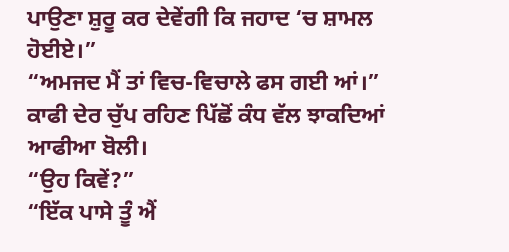ਪਾਉਣਾ ਸ਼ੁਰੂ ਕਰ ਦੇਵੇਂਗੀ ਕਿ ਜਹਾਦ ‘ਚ ਸ਼ਾਮਲ ਹੋਈਏ।”
“ਅਮਜਦ ਮੈਂ ਤਾਂ ਵਿਚ-ਵਿਚਾਲੇ ਫਸ ਗਈ ਆਂ।” ਕਾਫੀ ਦੇਰ ਚੁੱਪ ਰਹਿਣ ਪਿੱਛੋਂ ਕੰਧ ਵੱਲ ਝਾਕਦਿਆਂ ਆਫੀਆ ਬੋਲੀ।
“ਉਹ ਕਿਵੇਂ?”
“ਇੱਕ ਪਾਸੇ ਤੂੰ ਐਂ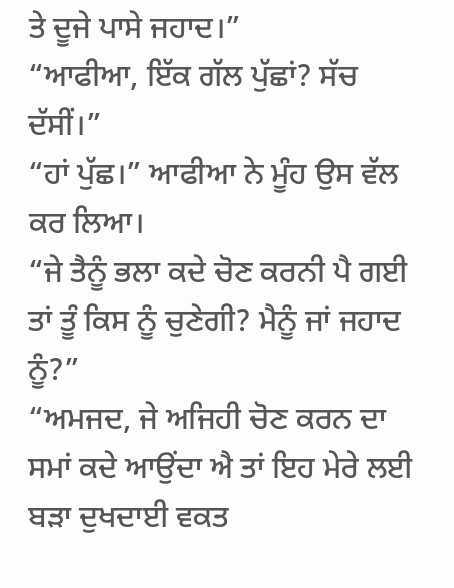ਤੇ ਦੂਜੇ ਪਾਸੇ ਜਹਾਦ।”
“ਆਫੀਆ, ਇੱਕ ਗੱਲ ਪੁੱਛਾਂ? ਸੱਚ ਦੱਸੀਂ।”
“ਹਾਂ ਪੁੱਛ।” ਆਫੀਆ ਨੇ ਮੂੰਹ ਉਸ ਵੱਲ ਕਰ ਲਿਆ।
“ਜੇ ਤੈਨੂੰ ਭਲਾ ਕਦੇ ਚੋਣ ਕਰਨੀ ਪੈ ਗਈ ਤਾਂ ਤੂੰ ਕਿਸ ਨੂੰ ਚੁਣੇਗੀ? ਮੈਨੂੰ ਜਾਂ ਜਹਾਦ ਨੂੰ?”
“ਅਮਜਦ, ਜੇ ਅਜਿਹੀ ਚੋਣ ਕਰਨ ਦਾ ਸਮਾਂ ਕਦੇ ਆਉਂਦਾ ਐ ਤਾਂ ਇਹ ਮੇਰੇ ਲਈ ਬੜਾ ਦੁਖਦਾਈ ਵਕਤ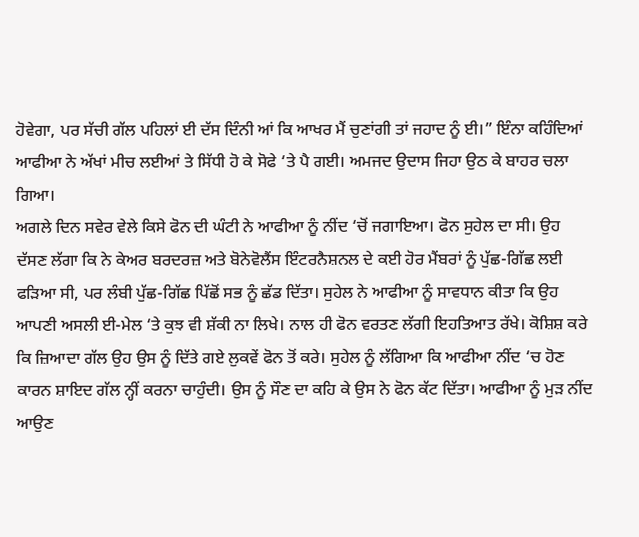ਹੋਵੇਗਾ, ਪਰ ਸੱਚੀ ਗੱਲ ਪਹਿਲਾਂ ਈ ਦੱਸ ਦਿੰਨੀ ਆਂ ਕਿ ਆਖਰ ਮੈਂ ਚੁਣਾਂਗੀ ਤਾਂ ਜਹਾਦ ਨੂੰ ਈ।” ਇੰਨਾ ਕਹਿੰਦਿਆਂ ਆਫੀਆ ਨੇ ਅੱਖਾਂ ਮੀਚ ਲਈਆਂ ਤੇ ਸਿੱਧੀ ਹੋ ਕੇ ਸੋਫੇ ‘ਤੇ ਪੈ ਗਈ। ਅਮਜਦ ਉਦਾਸ ਜਿਹਾ ਉਠ ਕੇ ਬਾਹਰ ਚਲਾ ਗਿਆ।
ਅਗਲੇ ਦਿਨ ਸਵੇਰ ਵੇਲੇ ਕਿਸੇ ਫੋਨ ਦੀ ਘੰਟੀ ਨੇ ਆਫੀਆ ਨੂੰ ਨੀਂਦ ‘ਚੋਂ ਜਗਾਇਆ। ਫੋਨ ਸੁਹੇਲ ਦਾ ਸੀ। ਉਹ ਦੱਸਣ ਲੱਗਾ ਕਿ ਨੇ ਕੇਅਰ ਬਰਦਰਜ਼ ਅਤੇ ਬੋਨੇਵੋਲੈਂਸ ਇੰਟਰਨੈਸ਼ਨਲ ਦੇ ਕਈ ਹੋਰ ਮੈਂਬਰਾਂ ਨੂੰ ਪੁੱਛ-ਗਿੱਛ ਲਈ ਫੜਿਆ ਸੀ, ਪਰ ਲੰਬੀ ਪੁੱਛ-ਗਿੱਛ ਪਿੱਛੋਂ ਸਭ ਨੂੰ ਛੱਡ ਦਿੱਤਾ। ਸੁਹੇਲ ਨੇ ਆਫੀਆ ਨੂੰ ਸਾਵਧਾਨ ਕੀਤਾ ਕਿ ਉਹ ਆਪਣੀ ਅਸਲੀ ਈ-ਮੇਲ ‘ਤੇ ਕੁਝ ਵੀ ਸ਼ੱਕੀ ਨਾ ਲਿਖੇ। ਨਾਲ ਹੀ ਫੋਨ ਵਰਤਣ ਲੱਗੀ ਇਹਤਿਆਤ ਰੱਖੇ। ਕੋਸ਼ਿਸ਼ ਕਰੇ ਕਿ ਜ਼ਿਆਦਾ ਗੱਲ ਉਹ ਉਸ ਨੂੰ ਦਿੱਤੇ ਗਏ ਲੁਕਵੇਂ ਫੋਨ ਤੋਂ ਕਰੇ। ਸੁਹੇਲ ਨੂੰ ਲੱਗਿਆ ਕਿ ਆਫੀਆ ਨੀਂਦ ‘ਚ ਹੋਣ ਕਾਰਨ ਸ਼ਾਇਦ ਗੱਲ ਨ੍ਹੀਂ ਕਰਨਾ ਚਾਹੁੰਦੀ। ਉਸ ਨੂੰ ਸੌਣ ਦਾ ਕਹਿ ਕੇ ਉਸ ਨੇ ਫੋਨ ਕੱਟ ਦਿੱਤਾ। ਆਫੀਆ ਨੂੰ ਮੁੜ ਨੀਂਦ ਆਉਣ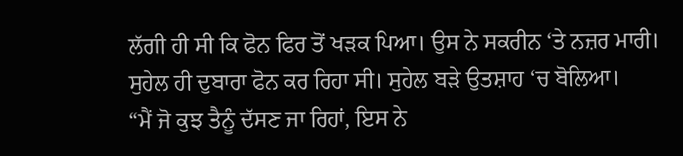ਲੱਗੀ ਹੀ ਸੀ ਕਿ ਫੋਨ ਫਿਰ ਤੋਂ ਖੜਕ ਪਿਆ। ਉਸ ਨੇ ਸਕਰੀਨ ‘ਤੇ ਨਜ਼ਰ ਮਾਰੀ। ਸੁਹੇਲ ਹੀ ਦੁਬਾਰਾ ਫੋਨ ਕਰ ਰਿਹਾ ਸੀ। ਸੁਹੇਲ ਬੜੇ ਉਤਸ਼ਾਹ ‘ਚ ਬੋਲਿਆ।
“ਮੈਂ ਜੋ ਕੁਝ ਤੈਨੂੰ ਦੱਸਣ ਜਾ ਰਿਹਾਂ, ਇਸ ਨੇ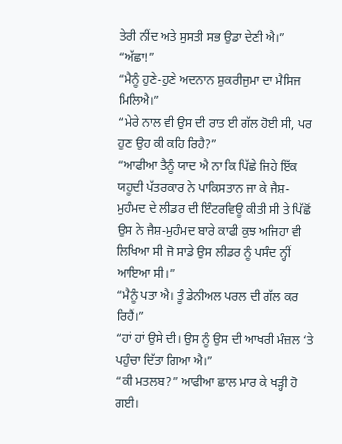ਤੇਰੀ ਨੀਂਦ ਅਤੇ ਸੁਸਤੀ ਸਭ ਉਡਾ ਦੇਣੀ ਐ।”
“ਅੱਛਾ!”
“ਮੈਨੂੰ ਹੁਣੇ-ਹੁਣੇ ਅਦਨਾਨ ਸ਼ੁਕਰੀਜੁਮਾ ਦਾ ਮੈਸਿਜ ਮਿਲਿਐ।”
“ਮੇਰੇ ਨਾਲ ਵੀ ਉਸ ਦੀ ਰਾਤ ਈ ਗੱਲ ਹੋਈ ਸੀ, ਪਰ ਹੁਣ ਉਹ ਕੀ ਕਹਿ ਰਿਹੈ?”
“ਆਫੀਆ ਤੈਨੂੰ ਯਾਦ ਐ ਨਾ ਕਿ ਪਿੱਛੇ ਜਿਹੇ ਇੱਕ ਯਹੂਦੀ ਪੱਤਰਕਾਰ ਨੇ ਪਾਕਿਸਤਾਨ ਜਾ ਕੇ ਜੈਸ਼-ਮੁਹੰਮਦ ਦੇ ਲੀਡਰ ਦੀ ਇੰਟਰਵਿਊ ਕੀਤੀ ਸੀ ਤੇ ਪਿੱਛੋਂ ਉਸ ਨੇ ਜੈਸ਼-ਮੁਹੰਮਦ ਬਾਰੇ ਕਾਫੀ ਕੁਝ ਅਜਿਹਾ ਵੀ ਲਿਖਿਆ ਸੀ ਜੋ ਸਾਡੇ ਉਸ ਲੀਡਰ ਨੂੰ ਪਸੰਦ ਨ੍ਹੀਂ ਆਇਆ ਸੀ।”
“ਮੈਨੂੰ ਪਤਾ ਐ। ਤੂੰ ਡੇਨੀਅਲ ਪਰਲ ਦੀ ਗੱਲ ਕਰ ਰਿਹੈਂ।”
“ਹਾਂ ਹਾਂ ਉਸੇ ਦੀ। ਉਸ ਨੂੰ ਉਸ ਦੀ ਆਖਰੀ ਮੰਜ਼ਲ ‘ਤੇ ਪਹੁੰਚਾ ਦਿੱਤਾ ਗਿਆ ਐ।”
“ਕੀ ਮਤਲਬ?” ਆਫੀਆ ਛਾਲ ਮਾਰ ਕੇ ਖੜ੍ਹੀ ਹੋ ਗਈ।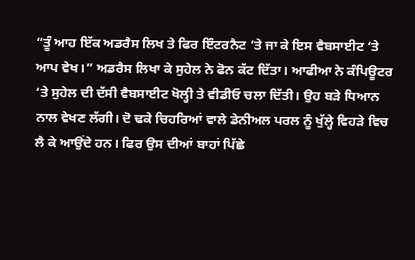“ਤੂੰ ਆਹ ਇੱਕ ਅਡਰੈਸ ਲਿਖ ਤੇ ਫਿਰ ਇੰਟਰਨੈਟ ‘ਤੇ ਜਾ ਕੇ ਇਸ ਵੈਬਸਾਈਟ ‘ਤੇ ਆਪ ਵੇਖ।” ਅਡਰੈਸ ਲਿਖਾ ਕੇ ਸੁਹੇਲ ਨੇ ਫੋਨ ਕੱਟ ਦਿੱਤਾ। ਆਫੀਆ ਨੇ ਕੰਪਿਊਟਰ ‘ਤੇ ਸੁਹੇਲ ਦੀ ਦੱਸੀ ਵੈਬਸਾਈਟ ਖੋਲ੍ਹੀ ਤੇ ਵੀਡੀਓ ਚਲਾ ਦਿੱਤੀ। ਉਹ ਬੜੇ ਧਿਆਨ ਨਾਲ ਵੇਖਣ ਲੱਗੀ। ਦੋ ਢਕੇ ਚਿਹਰਿਆਂ ਵਾਲੇ ਡੇਨੀਅਲ ਪਰਲ ਨੂੰ ਖੁੱਲ੍ਹੇ ਵਿਹੜੇ ਵਿਚ ਲੈ ਕੇ ਆਉਂਦੇ ਹਨ। ਫਿਰ ਉਸ ਦੀਆਂ ਬਾਹਾਂ ਪਿੱਛੇ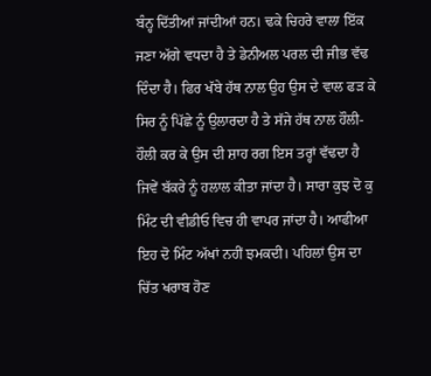ਬੰਨ੍ਹ ਦਿੱਤੀਆਂ ਜਾਂਦੀਆਂ ਹਨ। ਢਕੇ ਚਿਹਰੇ ਵਾਲਾ ਇੱਕ ਜਣਾ ਅੱਗੇ ਵਧਦਾ ਹੈ ਤੇ ਡੇਨੀਅਲ ਪਰਲ ਦੀ ਜੀਭ ਵੱਢ ਦਿੰਦਾ ਹੈ। ਫਿਰ ਖੱਬੇ ਹੱਥ ਨਾਲ ਉਹ ਉਸ ਦੇ ਵਾਲ ਫੜ ਕੇ ਸਿਰ ਨੂੰ ਪਿੱਛੇ ਨੂੰ ਉਲਾਰਦਾ ਹੈ ਤੇ ਸੱਜੇ ਹੱਥ ਨਾਲ ਹੌਲੀ-ਹੌਲੀ ਕਰ ਕੇ ਉਸ ਦੀ ਸ਼ਾਹ ਰਗ ਇਸ ਤਰ੍ਹਾਂ ਵੱਢਦਾ ਹੈ ਜਿਵੇਂ ਬੱਕਰੇ ਨੂੰ ਹਲਾਲ ਕੀਤਾ ਜਾਂਦਾ ਹੈ। ਸਾਰਾ ਕੁਝ ਦੋ ਕੁ ਮਿੰਟ ਦੀ ਵੀਡੀਓ ਵਿਚ ਹੀ ਵਾਪਰ ਜਾਂਦਾ ਹੈ। ਆਫੀਆ ਇਹ ਦੋ ਮਿੰਟ ਅੱਖਾਂ ਨਹੀਂ ਝਮਕਦੀ। ਪਹਿਲਾਂ ਉਸ ਦਾ ਚਿੱਤ ਖਰਾਬ ਹੋਣ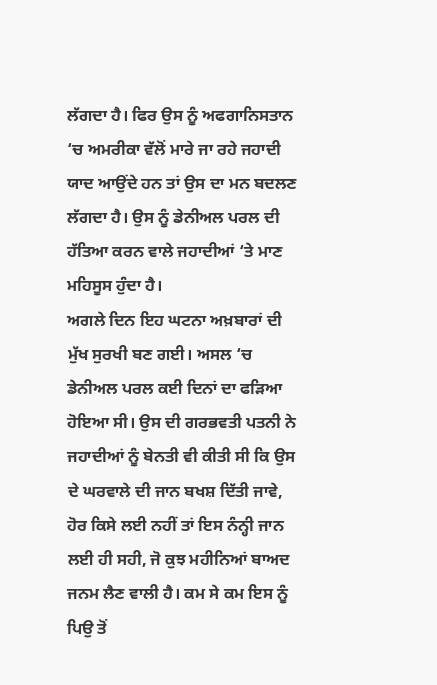ਲੱਗਦਾ ਹੈ। ਫਿਰ ਉਸ ਨੂੰ ਅਫਗਾਨਿਸਤਾਨ ‘ਚ ਅਮਰੀਕਾ ਵੱਲੋਂ ਮਾਰੇ ਜਾ ਰਹੇ ਜਹਾਦੀ ਯਾਦ ਆਉਂਦੇ ਹਨ ਤਾਂ ਉਸ ਦਾ ਮਨ ਬਦਲਣ ਲੱਗਦਾ ਹੈ। ਉਸ ਨੂੰ ਡੇਨੀਅਲ ਪਰਲ ਦੀ ਹੱਤਿਆ ਕਰਨ ਵਾਲੇ ਜਹਾਦੀਆਂ ‘ਤੇ ਮਾਣ ਮਹਿਸੂਸ ਹੁੰਦਾ ਹੈ।
ਅਗਲੇ ਦਿਨ ਇਹ ਘਟਨਾ ਅਖ਼ਬਾਰਾਂ ਦੀ ਮੁੱਖ ਸੁਰਖੀ ਬਣ ਗਈ। ਅਸਲ ‘ਚ ਡੇਨੀਅਲ ਪਰਲ ਕਈ ਦਿਨਾਂ ਦਾ ਫੜਿਆ ਹੋਇਆ ਸੀ। ਉਸ ਦੀ ਗਰਭਵਤੀ ਪਤਨੀ ਨੇ ਜਹਾਦੀਆਂ ਨੂੰ ਬੇਨਤੀ ਵੀ ਕੀਤੀ ਸੀ ਕਿ ਉਸ ਦੇ ਘਰਵਾਲੇ ਦੀ ਜਾਨ ਬਖਸ਼ ਦਿੱਤੀ ਜਾਵੇ, ਹੋਰ ਕਿਸੇ ਲਈ ਨਹੀਂ ਤਾਂ ਇਸ ਨੰਨ੍ਹੀ ਜਾਨ ਲਈ ਹੀ ਸਹੀ, ਜੋ ਕੁਝ ਮਹੀਨਿਆਂ ਬਾਅਦ ਜਨਮ ਲੈਣ ਵਾਲੀ ਹੈ। ਕਮ ਸੇ ਕਮ ਇਸ ਨੂੰ ਪਿਉ ਤੋਂ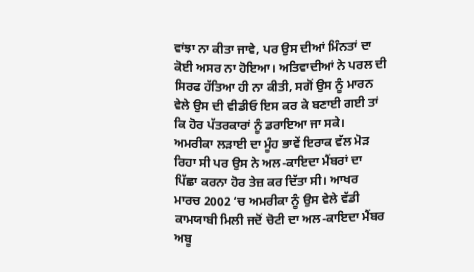ਵਾਂਝਾ ਨਾ ਕੀਤਾ ਜਾਵੇ, ਪਰ ਉਸ ਦੀਆਂ ਮਿੰਨਤਾਂ ਦਾ ਕੋਈ ਅਸਰ ਨਾ ਹੋਇਆ। ਅਤਿਵਾਦੀਆਂ ਨੇ ਪਰਲ ਦੀ ਸਿਰਫ ਹੱਤਿਆ ਹੀ ਨਾ ਕੀਤੀ, ਸਗੋਂ ਉਸ ਨੂੰ ਮਾਰਨ ਵੇਲੇ ਉਸ ਦੀ ਵੀਡੀਓ ਇਸ ਕਰ ਕੇ ਬਣਾਈ ਗਈ ਤਾਂ ਕਿ ਹੋਰ ਪੱਤਰਕਾਰਾਂ ਨੂੰ ਡਰਾਇਆ ਜਾ ਸਕੇ।
ਅਮਰੀਕਾ ਲੜਾਈ ਦਾ ਮੂੰਹ ਭਾਵੇਂ ਇਰਾਕ ਵੱਲ ਮੋੜ ਰਿਹਾ ਸੀ ਪਰ ਉਸ ਨੇ ਅਲ-ਕਾਇਦਾ ਮੈਂਬਰਾਂ ਦਾ ਪਿੱਛਾ ਕਰਨਾ ਹੋਰ ਤੇਜ਼ ਕਰ ਦਿੱਤਾ ਸੀ। ਆਖਰ ਮਾਰਚ 2002 ‘ਚ ਅਮਰੀਕਾ ਨੂੰ ਉਸ ਵੇਲੇ ਵੱਡੀ ਕਾਮਯਾਬੀ ਮਿਲੀ ਜਦੋਂ ਚੋਟੀ ਦਾ ਅਲ-ਕਾਇਦਾ ਮੈਂਬਰ ਅਬੂ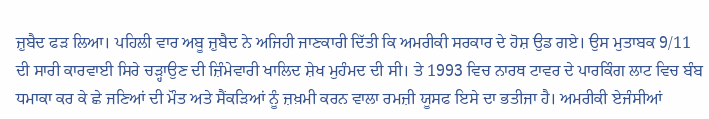ਜ਼ੁਬੈਦ ਫੜ ਲਿਆ। ਪਹਿਲੀ ਵਾਰ ਅਬੂ ਜ਼ੁਬੈਦ ਨੇ ਅਜਿਹੀ ਜਾਣਕਾਰੀ ਦਿੱਤੀ ਕਿ ਅਮਰੀਕੀ ਸਰਕਾਰ ਦੇ ਹੋਸ਼ ਉਡ ਗਏ। ਉਸ ਮੁਤਾਬਕ 9/11 ਦੀ ਸਾਰੀ ਕਾਰਵਾਈ ਸਿਰੇ ਚੜ੍ਹਾਉਣ ਦੀ ਜ਼ਿੰਮੇਵਾਰੀ ਖਾਲਿਦ ਸ਼ੇਖ ਮੁਹੰਮਦ ਦੀ ਸੀ। ਤੇ 1993 ਵਿਚ ਨਾਰਥ ਟਾਵਰ ਦੇ ਪਾਰਕਿੰਗ ਲਾਟ ਵਿਚ ਬੰਬ ਧਮਾਕਾ ਕਰ ਕੇ ਛੇ ਜਣਿਆਂ ਦੀ ਮੌਤ ਅਤੇ ਸੈਂਕੜਿਆਂ ਨੂੰ ਜ਼ਖ਼ਮੀ ਕਰਨ ਵਾਲਾ ਰਮਜ਼ੀ ਯੂਸਫ ਇਸੇ ਦਾ ਭਤੀਜਾ ਹੈ। ਅਮਰੀਕੀ ਏਜੰਸੀਆਂ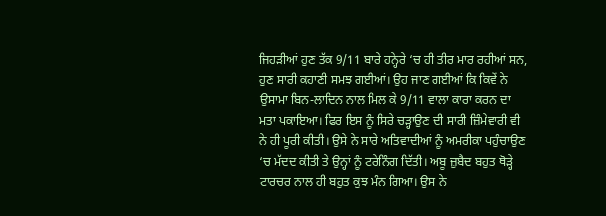ਜਿਹੜੀਆਂ ਹੁਣ ਤੱਕ 9/11 ਬਾਰੇ ਹਨ੍ਹੇਰੇ ‘ਚ ਹੀ ਤੀਰ ਮਾਰ ਰਹੀਆਂ ਸਨ, ਹੁਣ ਸਾਰੀ ਕਹਾਣੀ ਸਮਝ ਗਈਆਂ। ਉਹ ਜਾਣ ਗਈਆਂ ਕਿ ਕਿਵੇਂ ਨੇ ਉਸਾਮਾ ਬਿਨ-ਲਾਦਿਨ ਨਾਲ ਮਿਲ ਕੇ 9/11 ਵਾਲਾ ਕਾਰਾ ਕਰਨ ਦਾ ਮਤਾ ਪਕਾਇਆ। ਫਿਰ ਇਸ ਨੂੰ ਸਿਰੇ ਚੜ੍ਹਾਉਣ ਦੀ ਸਾਰੀ ਜ਼ਿੰਮੇਵਾਰੀ ਵੀ ਨੇ ਹੀ ਪੂਰੀ ਕੀਤੀ। ਉਸੇ ਨੇ ਸਾਰੇ ਅਤਿਵਾਦੀਆਂ ਨੂੰ ਅਮਰੀਕਾ ਪਹੁੰਚਾਉਣ ‘ਚ ਮੱਦਦ ਕੀਤੀ ਤੇ ਉਨ੍ਹਾਂ ਨੂੰ ਟਰੇਨਿੰਗ ਦਿੱਤੀ। ਅਬੂ ਜ਼ੁਬੈਦ ਬਹੁਤ ਥੋੜ੍ਹੇ ਟਾਰਚਰ ਨਾਲ ਹੀ ਬਹੁਤ ਕੁਝ ਮੰਨ ਗਿਆ। ਉਸ ਨੇ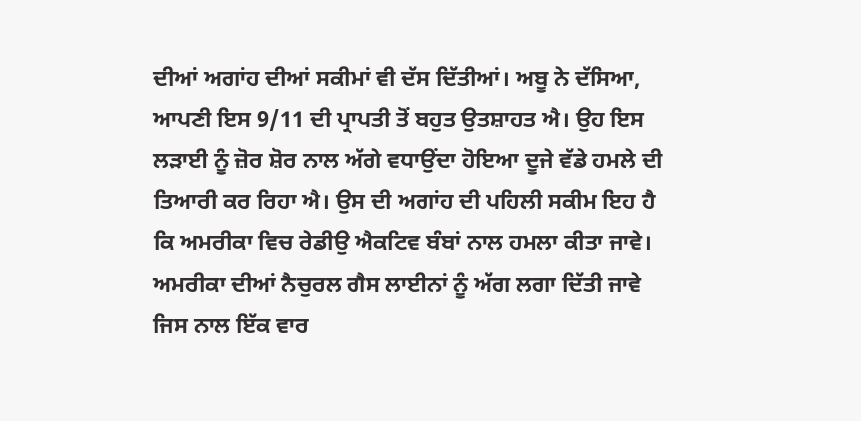ਦੀਆਂ ਅਗਾਂਹ ਦੀਆਂ ਸਕੀਮਾਂ ਵੀ ਦੱਸ ਦਿੱਤੀਆਂ। ਅਬੂ ਨੇ ਦੱਸਿਆ, ਆਪਣੀ ਇਸ 9/11 ਦੀ ਪ੍ਰਾਪਤੀ ਤੋਂ ਬਹੁਤ ਉਤਸ਼ਾਹਤ ਐ। ਉਹ ਇਸ ਲੜਾਈ ਨੂੰ ਜ਼ੋਰ ਸ਼ੋਰ ਨਾਲ ਅੱਗੇ ਵਧਾਉਂਦਾ ਹੋਇਆ ਦੂਜੇ ਵੱਡੇ ਹਮਲੇ ਦੀ ਤਿਆਰੀ ਕਰ ਰਿਹਾ ਐ। ਉਸ ਦੀ ਅਗਾਂਹ ਦੀ ਪਹਿਲੀ ਸਕੀਮ ਇਹ ਹੈ ਕਿ ਅਮਰੀਕਾ ਵਿਚ ਰੇਡੀਉ ਐਕਟਿਵ ਬੰਬਾਂ ਨਾਲ ਹਮਲਾ ਕੀਤਾ ਜਾਵੇ। ਅਮਰੀਕਾ ਦੀਆਂ ਨੈਚੁਰਲ ਗੈਸ ਲਾਈਨਾਂ ਨੂੰ ਅੱਗ ਲਗਾ ਦਿੱਤੀ ਜਾਵੇ ਜਿਸ ਨਾਲ ਇੱਕ ਵਾਰ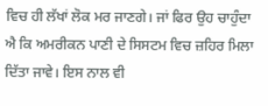ਵਿਚ ਹੀ ਲੱਖਾਂ ਲੋਕ ਮਰ ਜਾਣਗੇ। ਜਾਂ ਫਿਰ ਉਹ ਚਾਹੁੰਦਾ ਐ ਕਿ ਅਮਰੀਕਨ ਪਾਣੀ ਦੇ ਸਿਸਟਮ ਵਿਚ ਜ਼ਹਿਰ ਮਿਲਾ ਦਿੱਤਾ ਜਾਵੇ। ਇਸ ਨਾਲ ਵੀ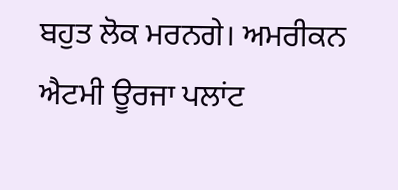ਬਹੁਤ ਲੋਕ ਮਰਨਗੇ। ਅਮਰੀਕਨ ਐਟਮੀ ਊਰਜਾ ਪਲਾਂਟ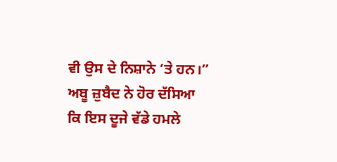ਵੀ ਉਸ ਦੇ ਨਿਸ਼ਾਨੇ ‘ਤੇ ਹਨ।”
ਅਬੂ ਜ਼ੁਬੈਦ ਨੇ ਹੋਰ ਦੱਸਿਆ ਕਿ ਇਸ ਦੂਜੇ ਵੱਡੇ ਹਮਲੇ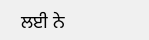ਲਈ ਨੇ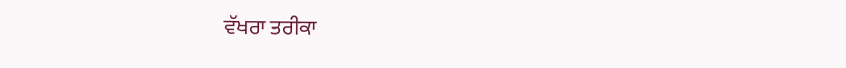ਵੱਖਰਾ ਤਰੀਕਾ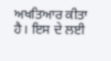ਅਖਤਿਆਰ ਕੀਤਾ ਹੈ। ਇਸ ਦੇ ਲਈ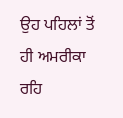ਉਹ ਪਹਿਲਾਂ ਤੋਂ ਹੀ ਅਮਰੀਕਾ ਰਹਿ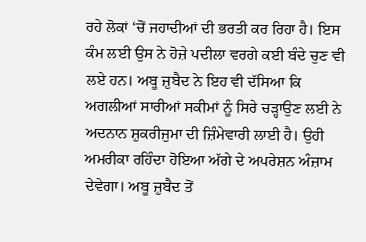ਰਹੇ ਲੋਕਾਂ ‘ਚੋਂ ਜਹਾਦੀਆਂ ਦੀ ਭਰਤੀ ਕਰ ਰਿਹਾ ਹੈ। ਇਸ ਕੰਮ ਲਈ ਉਸ ਨੇ ਹੋਜ਼ੇ ਪਦੀਲਾ ਵਰਗੇ ਕਈ ਬੰਦੇ ਚੁਣ ਵੀ ਲਏ ਹਨ। ਅਬੂ ਜ਼ੁਬੈਦ ਨੇ ਇਹ ਵੀ ਦੱਸਿਆ ਕਿ ਅਗਲੀਆਂ ਸਾਰੀਆਂ ਸਕੀਮਾਂ ਨੂੰ ਸਿਰੇ ਚੜ੍ਹਾਉਣ ਲਈ ਨੇ ਅਦਨਾਨ ਸ਼ੁਕਰੀਜੁਮਾ ਦੀ ਜ਼ਿੰਮੇਵਾਰੀ ਲਾਈ ਹੈ। ਉਹੀ ਅਮਰੀਕਾ ਰਹਿੰਦਾ ਹੋਇਆ ਅੱਗੇ ਦੇ ਅਪਰੇਸ਼ਨ ਅੰਜ਼ਾਮ ਦੇਵੇਗਾ। ਅਬੂ ਜ਼ੁਬੈਦ ਤੋਂ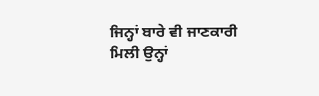ਜਿਨ੍ਹਾਂ ਬਾਰੇ ਵੀ ਜਾਣਕਾਰੀ ਮਿਲੀ ਉਨ੍ਹਾਂ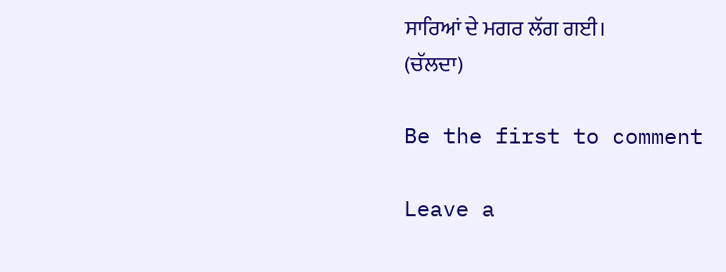ਸਾਰਿਆਂ ਦੇ ਮਗਰ ਲੱਗ ਗਈ।
(ਚੱਲਦਾ)

Be the first to comment

Leave a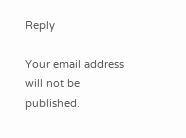Reply

Your email address will not be published.